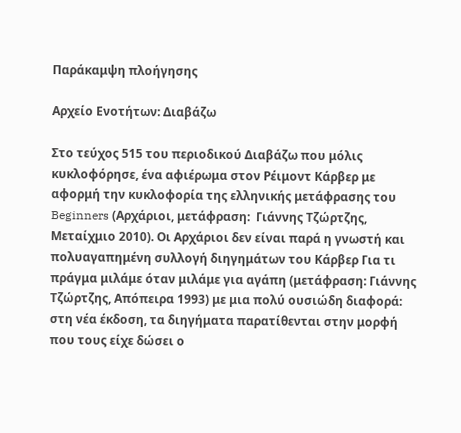Παράκαμψη πλοήγησης

Αρχείο Ενοτήτων: Διαβάζω

Στο τεύχος 515 του περιοδικού Διαβάζω που μόλις κυκλοφόρησε, ένα αφιέρωμα στον Ρέιμοντ Κάρβερ με αφορμή την κυκλοφορία της ελληνικής μετάφρασης του Beginners (Αρχάριοι, μετάφραση:  Γιάννης Τζώρτζης, Μεταίχμιο 2010). Οι Αρχάριοι δεν είναι παρά η γνωστή και πολυαγαπημένη συλλογή διηγημάτων του Κάρβερ Για τι πράγμα μιλάμε όταν μιλάμε για αγάπη (μετάφραση: Γιάννης Τζώρτζης, Απόπειρα 1993) με μια πολύ ουσιώδη διαφορά: στη νέα έκδοση, τα διηγήματα παρατίθενται στην μορφή που τους είχε δώσει ο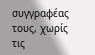συγγραφέας τους, χωρίς τις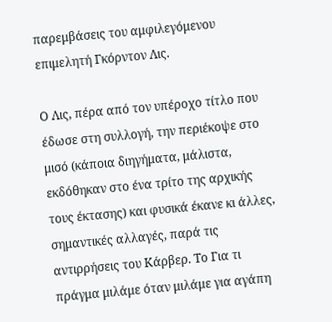παρεμβάσεις του αμφιλεγόμενου επιμελητή Γκόρντον Λις.

Ο Λις, πέρα από τον υπέροχο τίτλο που έδωσε στη συλλογή, την περιέκοψε στο μισό (κάποια διηγήματα, μάλιστα, εκδόθηκαν στο ένα τρίτο της αρχικής τους έκτασης) και φυσικά έκανε κι άλλες, σημαντικές αλλαγές, παρά τις αντιρρήσεις του Κάρβερ. Το Για τι πράγμα μιλάμε όταν μιλάμε για αγάπη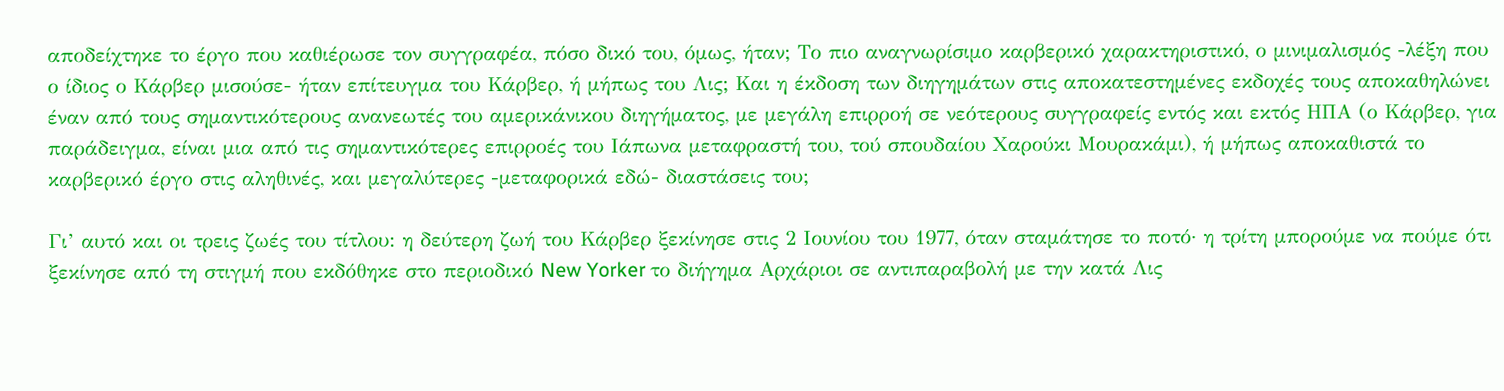αποδείχτηκε το έργο που καθιέρωσε τον συγγραφέα, πόσο δικό του, όμως, ήταν; Το πιο αναγνωρίσιμο καρβερικό χαρακτηριστικό, ο μινιμαλισμός -λέξη που ο ίδιος ο Κάρβερ μισούσε- ήταν επίτευγμα του Κάρβερ, ή μήπως του Λις; Και η έκδοση των διηγημάτων στις αποκατεστημένες εκδοχές τους αποκαθηλώνει έναν από τους σημαντικότερους ανανεωτές του αμερικάνικου διηγήματος, με μεγάλη επιρροή σε νεότερους συγγραφείς εντός και εκτός ΗΠΑ (ο Κάρβερ, για παράδειγμα, είναι μια από τις σημαντικότερες επιρροές του Ιάπωνα μεταφραστή του, τού σπουδαίου Χαρούκι Μουρακάμι), ή μήπως αποκαθιστά το καρβερικό έργο στις αληθινές, και μεγαλύτερες -μεταφορικά εδώ- διαστάσεις του;

Γι’ αυτό και οι τρεις ζωές του τίτλου: η δεύτερη ζωή του Κάρβερ ξεκίνησε στις 2 Ιουνίου του 1977, όταν σταμάτησε το ποτό· η τρίτη μπορούμε να πούμε ότι ξεκίνησε από τη στιγμή που εκδόθηκε στο περιοδικό New Yorker το διήγημα Αρχάριοι σε αντιπαραβολή με την κατά Λις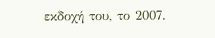εκδοχή του, το 2007.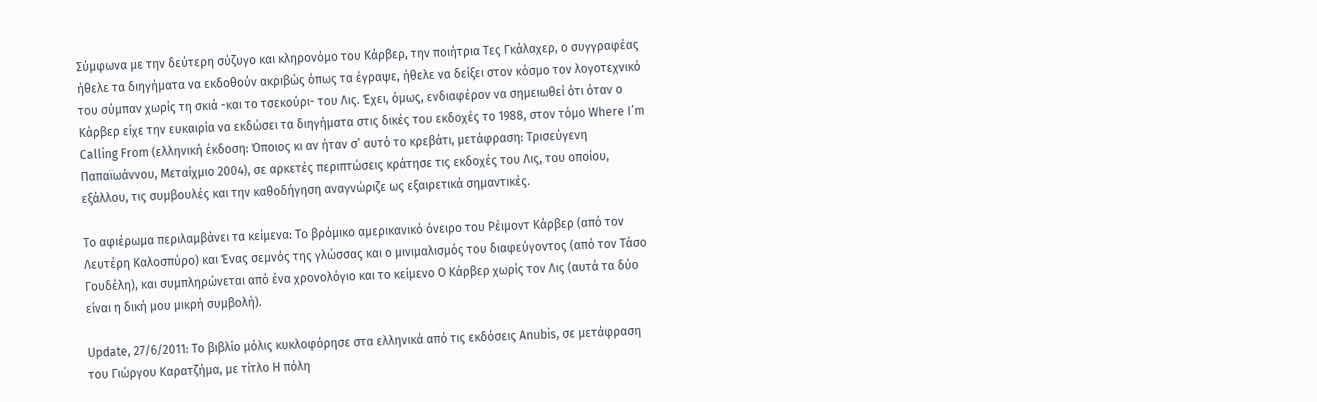Σύμφωνα με την δεύτερη σύζυγο και κληρονόμο του Κάρβερ, την ποιήτρια Τες Γκάλαχερ, ο συγγραφέας ήθελε τα διηγήματα να εκδοθούν ακριβώς όπως τα έγραψε, ήθελε να δείξει στον κόσμο τον λογοτεχνικό του σύμπαν χωρίς τη σκιά -και το τσεκούρι- του Λις. Έχει, όμως, ενδιαφέρον να σημειωθεί ότι όταν ο Κάρβερ είχε την ευκαιρία να εκδώσει τα διηγήματα στις δικές του εκδοχές το 1988, στον τόμο Where I’m Calling From (ελληνική έκδοση: Όποιος κι αν ήταν σ’ αυτό το κρεβάτι, μετάφραση: Τρισεύγενη Παπαϊωάννου, Μεταίχμιο 2004), σε αρκετές περιπτώσεις κράτησε τις εκδοχές του Λις, του οποίου, εξάλλου, τις συμβουλές και την καθοδήγηση αναγνώριζε ως εξαιρετικά σημαντικές.

Το αφιέρωμα περιλαμβάνει τα κείμενα: Το βρόμικο αμερικανικό όνειρο του Ρέιμοντ Κάρβερ (από τον Λευτέρη Καλοσπύρο) και Ένας σεμνός της γλώσσας και ο μινιμαλισμός του διαφεύγοντος (από τον Τάσο Γουδέλη), και συμπληρώνεται από ένα χρονολόγιο και το κείμενο Ο Κάρβερ χωρίς τον Λις (αυτά τα δύο είναι η δική μου μικρή συμβολή).

Update, 27/6/2011: Το βιβλίο μόλις κυκλοφόρησε στα ελληνικά από τις εκδόσεις Anubis, σε μετάφραση του Γιώργου Καρατζήμα, με τίτλο Η πόλη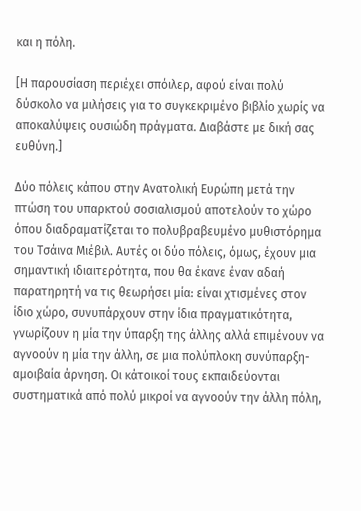και η πόλη.

[Η παρουσίαση περιέχει σπόιλερ, αφού είναι πολύ δύσκολο να μιλήσεις για το συγκεκριμένο βιβλίο χωρίς να αποκαλύψεις ουσιώδη πράγματα. Διαβάστε με δική σας ευθύνη.]

Δύο πόλεις κάπου στην Ανατολική Ευρώπη μετά την πτώση του υπαρκτού σοσιαλισμού αποτελούν το χώρο όπου διαδραματίζεται το πολυβραβευμένο μυθιστόρημα του Τσάινα Μιέβιλ. Αυτές οι δύο πόλεις, όμως, έχουν μια σημαντική ιδιαιτερότητα, που θα έκανε έναν αδαή παρατηρητή να τις θεωρήσει μία: είναι χτισμένες στον ίδιο χώρο, συνυπάρχουν στην ίδια πραγματικότητα, γνωρίζουν η μία την ύπαρξη της άλλης αλλά επιμένουν να αγνοούν η μία την άλλη, σε μια πολύπλοκη συνύπαρξη-αμοιβαία άρνηση. Οι κάτοικοί τους εκπαιδεύονται συστηματικά από πολύ μικροί να αγνοούν την άλλη πόλη,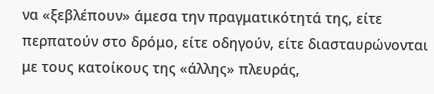να «ξεβλέπουν» άμεσα την πραγματικότητά της, είτε περπατούν στο δρόμο, είτε οδηγούν, είτε διασταυρώνονται με τους κατοίκους της «άλλης» πλευράς,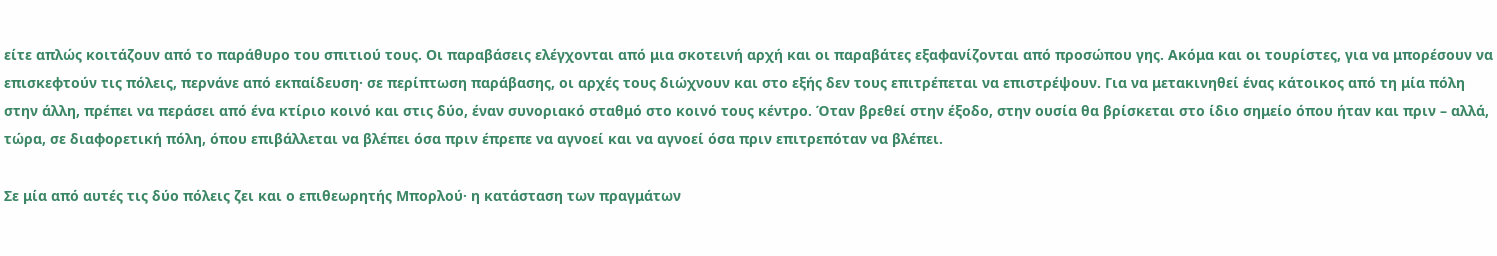είτε απλώς κοιτάζουν από το παράθυρο του σπιτιού τους. Οι παραβάσεις ελέγχονται από μια σκοτεινή αρχή και οι παραβάτες εξαφανίζονται από προσώπου γης. Ακόμα και οι τουρίστες, για να μπορέσουν να επισκεφτούν τις πόλεις, περνάνε από εκπαίδευση· σε περίπτωση παράβασης, οι αρχές τους διώχνουν και στο εξής δεν τους επιτρέπεται να επιστρέψουν. Για να μετακινηθεί ένας κάτοικος από τη μία πόλη στην άλλη, πρέπει να περάσει από ένα κτίριο κοινό και στις δύο, έναν συνοριακό σταθμό στο κοινό τους κέντρο. Όταν βρεθεί στην έξοδο, στην ουσία θα βρίσκεται στο ίδιο σημείο όπου ήταν και πριν – αλλά, τώρα, σε διαφορετική πόλη, όπου επιβάλλεται να βλέπει όσα πριν έπρεπε να αγνοεί και να αγνοεί όσα πριν επιτρεπόταν να βλέπει.

Σε μία από αυτές τις δύο πόλεις ζει και ο επιθεωρητής Μπορλού· η κατάσταση των πραγμάτων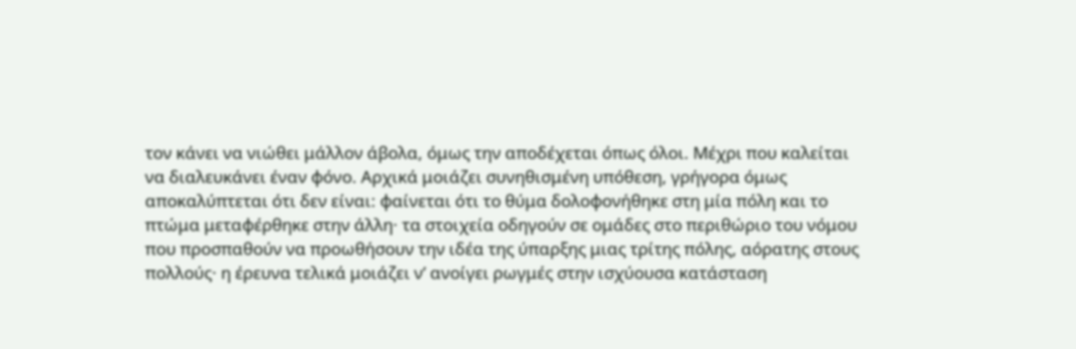τον κάνει να νιώθει μάλλον άβολα, όμως την αποδέχεται όπως όλοι. Μέχρι που καλείται να διαλευκάνει έναν φόνο. Αρχικά μοιάζει συνηθισμένη υπόθεση, γρήγορα όμως αποκαλύπτεται ότι δεν είναι: φαίνεται ότι το θύμα δολοφονήθηκε στη μία πόλη και το πτώμα μεταφέρθηκε στην άλλη· τα στοιχεία οδηγούν σε ομάδες στο περιθώριο του νόμου που προσπαθούν να προωθήσουν την ιδέα της ύπαρξης μιας τρίτης πόλης, αόρατης στους πολλούς· η έρευνα τελικά μοιάζει ν’ ανοίγει ρωγμές στην ισχύουσα κατάσταση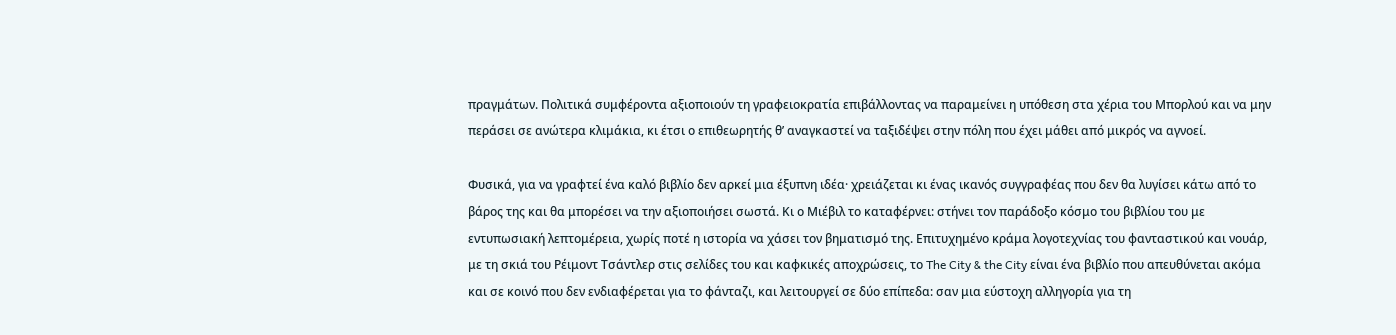πραγμάτων. Πολιτικά συμφέροντα αξιοποιούν τη γραφειοκρατία επιβάλλοντας να παραμείνει η υπόθεση στα χέρια του Μπορλού και να μην περάσει σε ανώτερα κλιμάκια, κι έτσι ο επιθεωρητής θ’ αναγκαστεί να ταξιδέψει στην πόλη που έχει μάθει από μικρός να αγνοεί.

Φυσικά, για να γραφτεί ένα καλό βιβλίο δεν αρκεί μια έξυπνη ιδέα· χρειάζεται κι ένας ικανός συγγραφέας που δεν θα λυγίσει κάτω από το βάρος της και θα μπορέσει να την αξιοποιήσει σωστά. Κι ο Μιέβιλ το καταφέρνει: στήνει τον παράδοξο κόσμο του βιβλίου του με εντυπωσιακή λεπτομέρεια, χωρίς ποτέ η ιστορία να χάσει τον βηματισμό της. Επιτυχημένο κράμα λογοτεχνίας του φανταστικού και νουάρ, με τη σκιά του Ρέιμοντ Τσάντλερ στις σελίδες του και καφκικές αποχρώσεις, το The City & the City είναι ένα βιβλίο που απευθύνεται ακόμα και σε κοινό που δεν ενδιαφέρεται για το φάνταζι, και λειτουργεί σε δύο επίπεδα: σαν μια εύστοχη αλληγορία για τη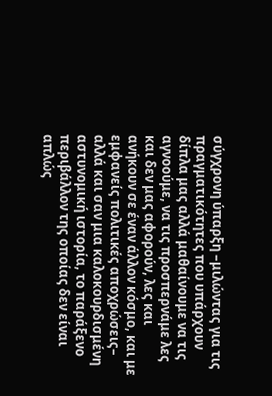σύγχρονη ύπαρξη –μιλώντας για τις πραγματικότητες που υπάρχουν δίπλα μας αλλά μαθαίνουμε να τις αγνοούμε, να τις προσπερνάμε λες και δεν μας αφορούν, λες και ανήκουν σε έναν άλλον κόσμο, και με εμφανείς πολιτικές αποχρώσεις– αλλά και σαν μια καλοκουρδισμένη αστυνομική ιστορία, το παράξενο περιβάλλον της οποίας δεν είναι απλώς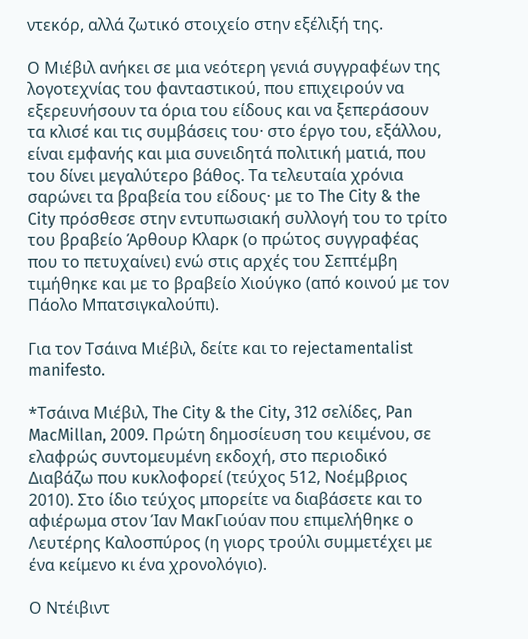ντεκόρ, αλλά ζωτικό στοιχείο στην εξέλιξή της.

Ο Μιέβιλ ανήκει σε μια νεότερη γενιά συγγραφέων της λογοτεχνίας του φανταστικού, που επιχειρούν να εξερευνήσουν τα όρια του είδους και να ξεπεράσουν τα κλισέ και τις συμβάσεις του· στο έργο του, εξάλλου, είναι εμφανής και μια συνειδητά πολιτική ματιά, που του δίνει μεγαλύτερο βάθος. Τα τελευταία χρόνια σαρώνει τα βραβεία του είδους· με το The City & the City πρόσθεσε στην εντυπωσιακή συλλογή του το τρίτο του βραβείο Άρθουρ Κλαρκ (ο πρώτος συγγραφέας που το πετυχαίνει) ενώ στις αρχές του Σεπτέμβη τιμήθηκε και με το βραβείο Χιούγκο (από κοινού με τον Πάολο Μπατσιγκαλούπι).

Για τον Τσάινα Μιέβιλ, δείτε και το rejectamentalist manifesto.

*Τσάινα Μιέβιλ, The City & the City, 312 σελίδες, Pan MacMillan, 2009. Πρώτη δημοσίευση του κειμένου, σε ελαφρώς συντομευμένη εκδοχή, στο περιοδικό Διαβάζω που κυκλοφορεί (τεύχος 512, Νοέμβριος 2010). Στο ίδιο τεύχος μπορείτε να διαβάσετε και το αφιέρωμα στον Ίαν ΜακΓιούαν που επιμελήθηκε ο Λευτέρης Καλοσπύρος (η γιορς τρούλι συμμετέχει με ένα κείμενο κι ένα χρονολόγιο).

Ο Ντέιβιντ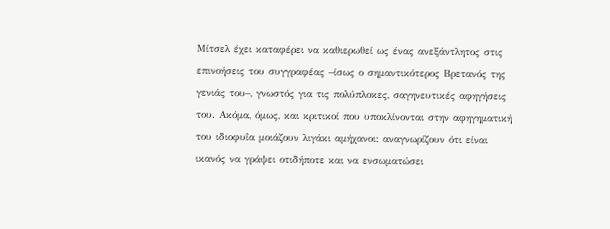Μίτσελ έχει καταφέρει να καθιερωθεί ως ένας ανεξάντλητος στις επινοήσεις του συγγραφέας –ίσως ο σημαντικότερος Βρετανός της γενιάς του–, γνωστός για τις πολύπλοκες, σαγηνευτικές αφηγήσεις του. Ακόμα, όμως, και κριτικοί που υποκλίνονται στην αφηγηματική του ιδιοφυΐα μοιάζουν λιγάκι αμήχανοι: αναγνωρίζουν ότι είναι ικανός να γράψει οτιδήποτε και να ενσωματώσει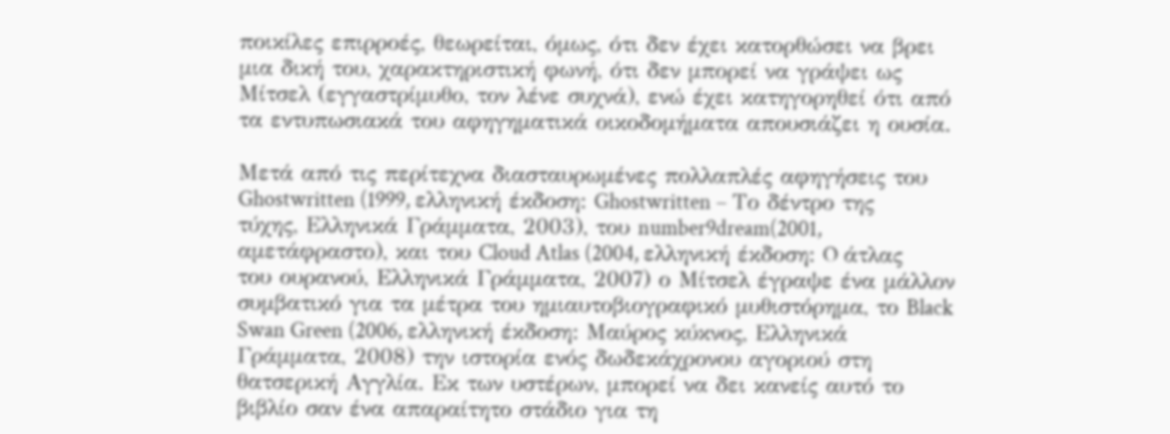ποικίλες επιρροές, θεωρείται, όμως, ότι δεν έχει κατορθώσει να βρει μια δική του, χαρακτηριστική φωνή, ότι δεν μπορεί να γράψει ως Μίτσελ (εγγαστρίμυθο, τον λένε συχνά), ενώ έχει κατηγορηθεί ότι από τα εντυπωσιακά του αφηγηματικά οικοδομήματα απουσιάζει η ουσία.

Μετά από τις περίτεχνα διασταυρωμένες πολλαπλές αφηγήσεις του Ghostwritten (1999, ελληνική έκδοση: Ghostwritten – Το δέντρο της τύχης, Ελληνικά Γράμματα, 2003), του number9dream(2001, αμετάφραστο), και του Cloud Atlas (2004, ελληνική έκδοση: O άτλας του ουρανού, Ελληνικά Γράμματα, 2007) ο Μίτσελ έγραψε ένα μάλλον συμβατικό για τα μέτρα του ημιαυτοβιογραφικό μυθιστόρημα, το Black Swan Green (2006, ελληνική έκδοση: Μαύρος κύκνος, Ελληνικά Γράμματα, 2008) την ιστορία ενός δωδεκάχρονου αγοριού στη θατσερική Αγγλία. Εκ των υστέρων, μπορεί να δει κανείς αυτό το βιβλίο σαν ένα απαραίτητο στάδιο για τη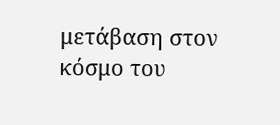μετάβαση στον κόσμο του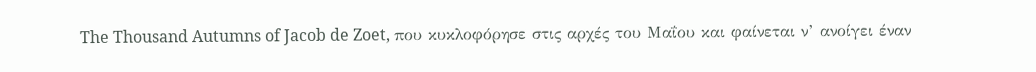The Thousand Autumns of Jacob de Zoet, που κυκλοφόρησε στις αρχές του Μαΐου και φαίνεται ν’ ανοίγει έναν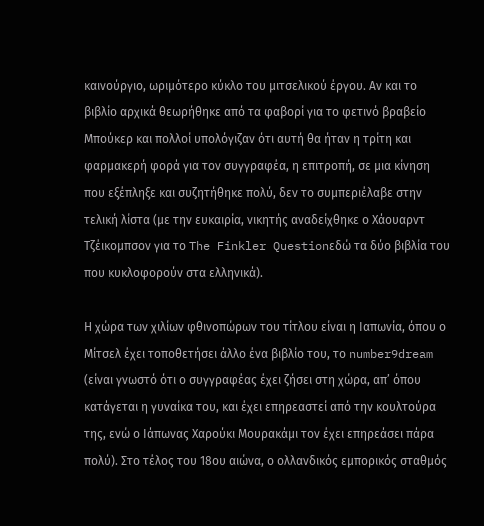καινούργιο, ωριμότερο κύκλο του μιτσελικού έργου. Αν και το βιβλίο αρχικά θεωρήθηκε από τα φαβορί για το φετινό βραβείο Μπούκερ και πολλοί υπολόγιζαν ότι αυτή θα ήταν η τρίτη και φαρμακερή φορά για τον συγγραφέα, η επιτροπή, σε μια κίνηση που εξέπληξε και συζητήθηκε πολύ, δεν το συμπεριέλαβε στην τελική λίστα (με την ευκαιρία, νικητής αναδείχθηκε ο Χάουαρντ Τζέικομπσον για το The Finkler Questionεδώ τα δύο βιβλία του που κυκλοφορούν στα ελληνικά).

Η χώρα των χιλίων φθινοπώρων του τίτλου είναι η Ιαπωνία, όπου ο Μίτσελ έχει τοποθετήσει άλλο ένα βιβλίο του, το number9dream (είναι γνωστό ότι ο συγγραφέας έχει ζήσει στη χώρα, απ’ όπου κατάγεται η γυναίκα του, και έχει επηρεαστεί από την κουλτούρα της, ενώ ο Ιάπωνας Χαρούκι Μουρακάμι τον έχει επηρεάσει πάρα πολύ). Στο τέλος του 18ου αιώνα, ο ολλανδικός εμπορικός σταθμός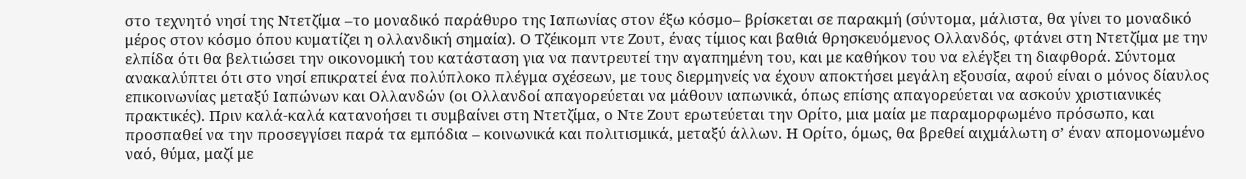στο τεχνητό νησί της Ντετζίμα –το μοναδικό παράθυρο της Ιαπωνίας στον έξω κόσμο– βρίσκεται σε παρακμή (σύντομα, μάλιστα, θα γίνει το μοναδικό μέρος στον κόσμο όπου κυματίζει η ολλανδική σημαία). Ο Τζέικομπ ντε Ζουτ, ένας τίμιος και βαθιά θρησκευόμενος Ολλανδός, φτάνει στη Ντετζίμα με την ελπίδα ότι θα βελτιώσει την οικονομική του κατάσταση για να παντρευτεί την αγαπημένη του, και με καθήκον του να ελέγξει τη διαφθορά. Σύντομα ανακαλύπτει ότι στο νησί επικρατεί ένα πολύπλοκο πλέγμα σχέσεων, με τους διερμηνείς να έχουν αποκτήσει μεγάλη εξουσία, αφού είναι ο μόνος δίαυλος επικοινωνίας μεταξύ Ιαπώνων και Ολλανδών (οι Ολλανδοί απαγορεύεται να μάθουν ιαπωνικά, όπως επίσης απαγορεύεται να ασκούν χριστιανικές πρακτικές). Πριν καλά-καλά κατανοήσει τι συμβαίνει στη Ντετζίμα, ο Ντε Ζουτ ερωτεύεται την Ορίτο, μια μαία με παραμορφωμένο πρόσωπο, και προσπαθεί να την προσεγγίσει παρά τα εμπόδια – κοινωνικά και πολιτισμικά, μεταξύ άλλων. Η Ορίτο, όμως, θα βρεθεί αιχμάλωτη σ’ έναν απομονωμένο ναό, θύμα, μαζί με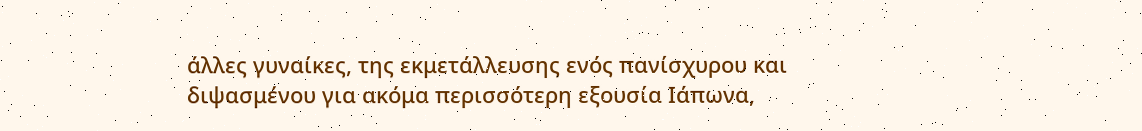άλλες γυναίκες, της εκμετάλλευσης ενός πανίσχυρου και διψασμένου για ακόμα περισσότερη εξουσία Ιάπωνα,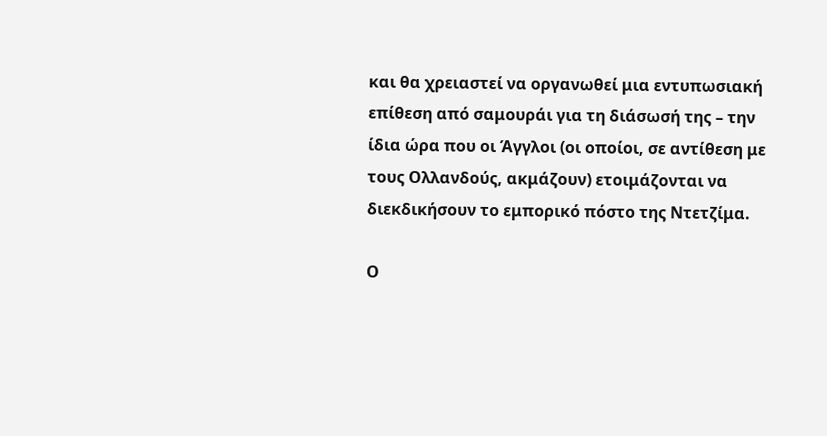και θα χρειαστεί να οργανωθεί μια εντυπωσιακή επίθεση από σαμουράι για τη διάσωσή της – την ίδια ώρα που οι Άγγλοι (οι οποίοι, σε αντίθεση με τους Ολλανδούς, ακμάζουν) ετοιμάζονται να διεκδικήσουν το εμπορικό πόστο της Ντετζίμα.

Ο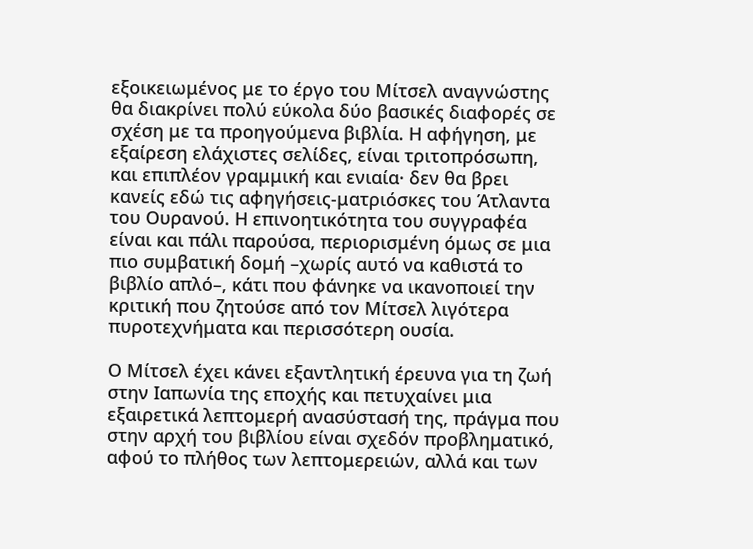εξοικειωμένος με το έργο του Μίτσελ αναγνώστης θα διακρίνει πολύ εύκολα δύο βασικές διαφορές σε σχέση με τα προηγούμενα βιβλία. Η αφήγηση, με εξαίρεση ελάχιστες σελίδες, είναι τριτοπρόσωπη, και επιπλέον γραμμική και ενιαία· δεν θα βρει κανείς εδώ τις αφηγήσεις-ματριόσκες του Άτλαντα του Ουρανού. Η επινοητικότητα του συγγραφέα είναι και πάλι παρούσα, περιορισμένη όμως σε μια πιο συμβατική δομή –χωρίς αυτό να καθιστά το βιβλίο απλό–, κάτι που φάνηκε να ικανοποιεί την κριτική που ζητούσε από τον Μίτσελ λιγότερα πυροτεχνήματα και περισσότερη ουσία.

Ο Μίτσελ έχει κάνει εξαντλητική έρευνα για τη ζωή στην Ιαπωνία της εποχής και πετυχαίνει μια εξαιρετικά λεπτομερή ανασύστασή της, πράγμα που στην αρχή του βιβλίου είναι σχεδόν προβληματικό, αφού το πλήθος των λεπτομερειών, αλλά και των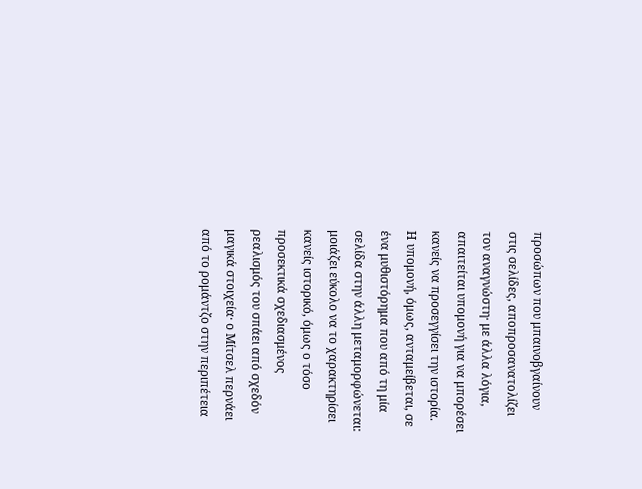προσώπων που μπαινοβγαίνουν στις σελίδες, αποπροσανατολίζει τον αναγνώστη· με άλλα λόγια, απαιτείται υπομονή για να μπορέσει κανείς να προσεγγίσει την ιστορία. Η υπομονή, όμως, ανταμείβεται, σε ένα μυθιστόρημα που από τη μία σελίδα στην άλλη μεταμορφώνεται: μοιάζει εύκολο να το χαρακτηρίσει κανείς ιστορικό, όμως ο τόσο προσεκτικά σχεδιασμένος ρεαλισμός του σπάει από σχεδόν μαγικά στοιχεία· ο Μίτσελ περνάει από το ρομάντζο στην περιπέτεια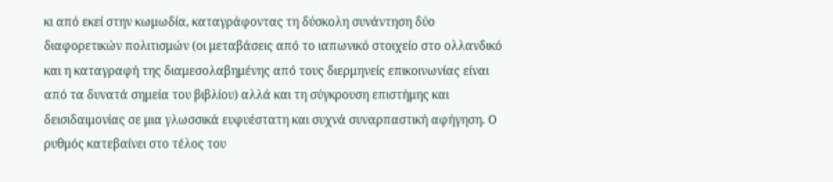κι από εκεί στην κωμωδία, καταγράφοντας τη δύσκολη συνάντηση δύο διαφορετικών πολιτισμών (οι μεταβάσεις από το ιαπωνικό στοιχείο στο ολλανδικό και η καταγραφή της διαμεσολαβημένης από τους διερμηνείς επικοινωνίας είναι από τα δυνατά σημεία του βιβλίου) αλλά και τη σύγκρουση επιστήμης και δεισιδαιμονίας σε μια γλωσσικά ευφυέστατη και συχνά συναρπαστική αφήγηση. Ο ρυθμός κατεβαίνει στο τέλος του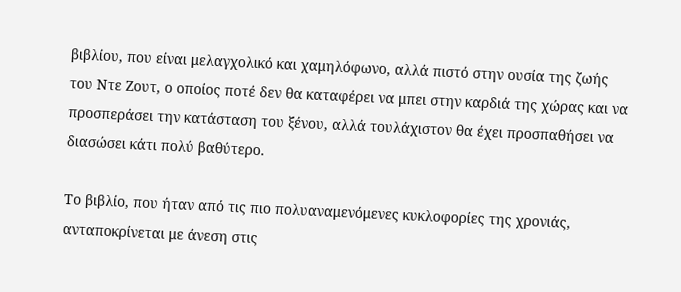βιβλίου, που είναι μελαγχολικό και χαμηλόφωνο, αλλά πιστό στην ουσία της ζωής του Ντε Ζουτ, ο οποίος ποτέ δεν θα καταφέρει να μπει στην καρδιά της χώρας και να προσπεράσει την κατάσταση του ξένου, αλλά τουλάχιστον θα έχει προσπαθήσει να διασώσει κάτι πολύ βαθύτερο.

Το βιβλίο, που ήταν από τις πιο πολυαναμενόμενες κυκλοφορίες της χρονιάς, ανταποκρίνεται με άνεση στις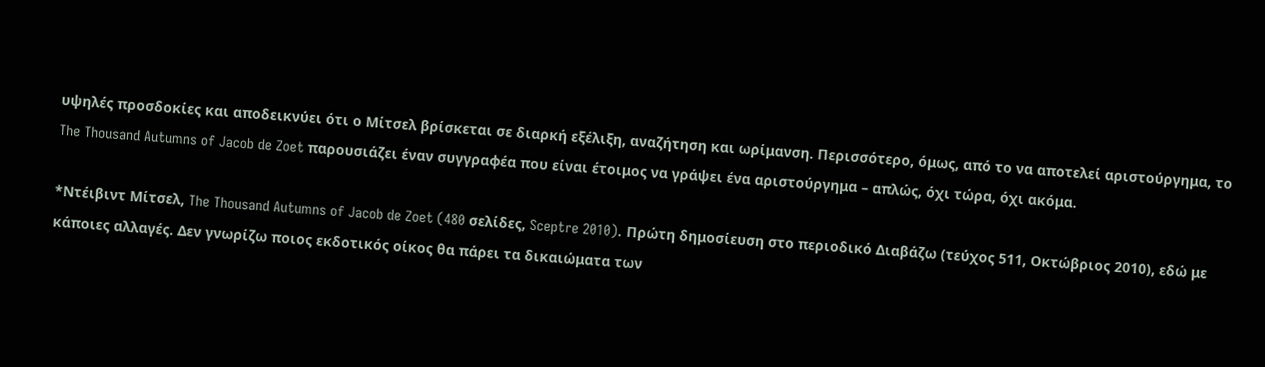υψηλές προσδοκίες και αποδεικνύει ότι ο Μίτσελ βρίσκεται σε διαρκή εξέλιξη, αναζήτηση και ωρίμανση. Περισσότερο, όμως, από το να αποτελεί αριστούργημα, το The Thousand Autumns of Jacob de Zoet παρουσιάζει έναν συγγραφέα που είναι έτοιμος να γράψει ένα αριστούργημα – απλώς, όχι τώρα, όχι ακόμα.

*Ντέιβιντ Μίτσελ, The Thousand Autumns of Jacob de Zoet (480 σελίδες, Sceptre 2010). Πρώτη δημοσίευση στο περιοδικό Διαβάζω (τεύχος 511, Οκτώβριος 2010), εδώ με κάποιες αλλαγές. Δεν γνωρίζω ποιος εκδοτικός οίκος θα πάρει τα δικαιώματα των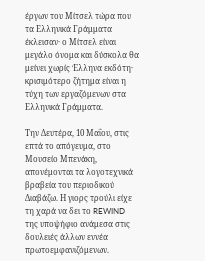έργων του Μίτσελ τώρα που τα Ελληνικά Γράμματα έκλεισαν· ο Μίτσελ είναι μεγάλο όνομα και δύσκολα θα μείνει χωρίς Έλληνα εκδότη· κρισιμότερο ζήτημα είναι η τύχη των εργαζόμενων στα Ελληνικά Γράμματα.

Την Δευτέρα, 10 Μαΐου, στις επτά το απόγευμα, στο Μουσείο Μπενάκη, απονέμονται τα λογοτεχνικά βραβεία του περιοδικού Διαβάζω. Η γιορς τρούλι είχε τη χαρά να δει το REWIND της υποψήφιο ανάμεσα στις δουλειές άλλων εννέα πρωτοεμφανιζόμενων.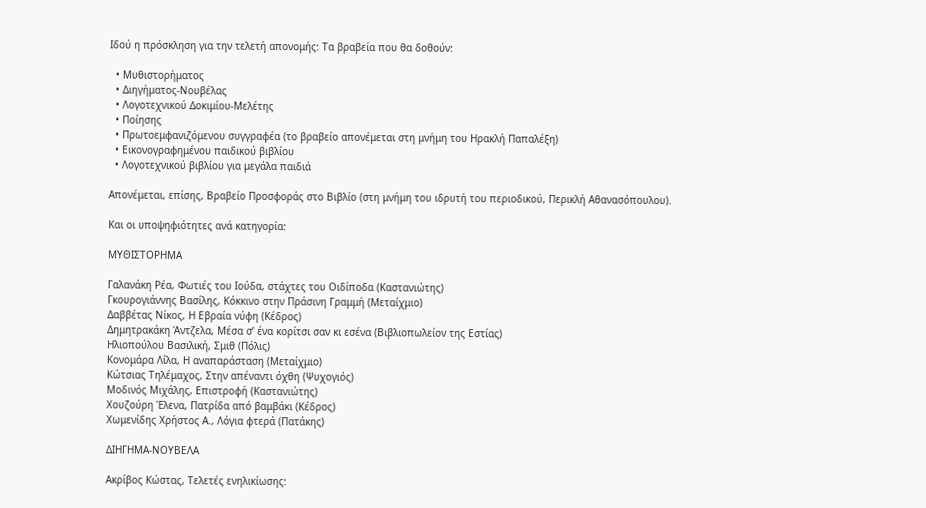Iδού η πρόσκληση για την τελετή απονομής: Τα βραβεία που θα δοθούν:

  • Μυθιστορήματος
  • Διηγήματος-Νουβέλας
  • Λογοτεχνικού Δοκιμίου-Μελέτης
  • Ποίησης
  • Πρωτοεμφανιζόμενου συγγραφέα (το βραβείο απονέμεται στη μνήμη του Ηρακλή Παπαλέξη)
  • Εικονογραφημένου παιδικού βιβλίου
  • Λογοτεχνικού βιβλίου για μεγάλα παιδιά

Απονέμεται, επίσης, Βραβείο Προσφοράς στο Βιβλίο (στη μνήμη του ιδρυτή του περιοδικού, Περικλή Αθανασόπουλου).

Και οι υποψηφιότητες ανά κατηγορία:

ΜΥΘΙΣΤΟΡΗΜΑ

Γαλανάκη Ρέα, Φωτιές του Ιούδα, στάχτες του Οιδίποδα (Καστανιώτης)
Γκουρογιάννης Βασίλης, Κόκκινο στην Πράσινη Γραμμή (Μεταίχμιο)
Δαββέτας Νίκος, Η Εβραία νύφη (Κέδρος)
Δημητρακάκη Άντζελα, Μέσα σ’ ένα κορίτσι σαν κι εσένα (Βιβλιοπωλείον της Εστίας)
Ηλιοπούλου Βασιλική, Σμιθ (Πόλις)
Κονομάρα Λίλα, Η αναπαράσταση (Μεταίχμιο)
Κώτσιας Τηλέμαχος, Στην απέναντι όχθη (Ψυχογιός)
Μοδινός Μιχάλης, Επιστροφή (Καστανιώτης)
Χουζούρη Έλενα, Πατρίδα από βαμβάκι (Κέδρος)
Χωμενίδης Χρήστος Α., Λόγια φτερά (Πατάκης)

ΔΙΗΓΗΜΑ-ΝΟΥΒΕΛΑ

Ακρίβος Κώστας, Τελετές ενηλικίωσης: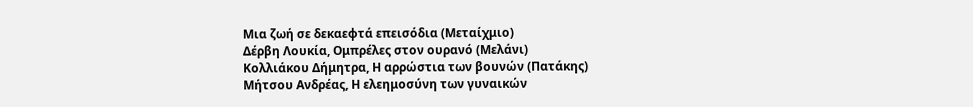Μια ζωή σε δεκαεφτά επεισόδια (Μεταίχμιο)
Δέρβη Λουκία, Ομπρέλες στον ουρανό (Μελάνι)
Κολλιάκου Δήμητρα, Η αρρώστια των βουνών (Πατάκης)
Μήτσου Ανδρέας, Η ελεημοσύνη των γυναικών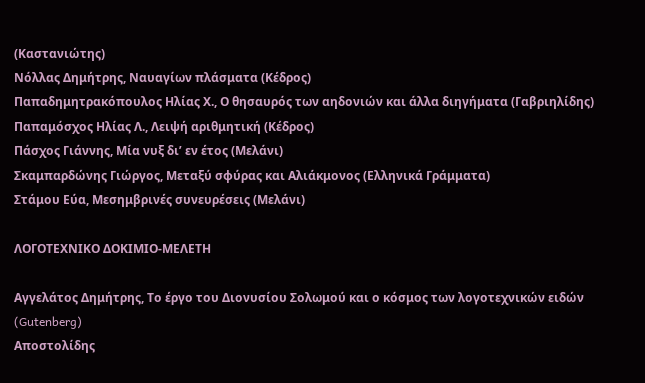(Καστανιώτης)
Νόλλας Δημήτρης, Ναυαγίων πλάσματα (Κέδρος)
Παπαδημητρακόπουλος Ηλίας Χ., Ο θησαυρός των αηδονιών και άλλα διηγήματα (Γαβριηλίδης)
Παπαμόσχος Ηλίας Λ., Λειψή αριθμητική (Κέδρος)
Πάσχος Γιάννης, Μία νυξ δι’ εν έτος (Μελάνι)
Σκαμπαρδώνης Γιώργος, Μεταξύ σφύρας και Αλιάκμονος (Ελληνικά Γράμματα)
Στάμου Εύα, Μεσημβρινές συνευρέσεις (Μελάνι)

ΛΟΓΟΤΕΧΝΙΚΟ ΔΟΚΙΜΙΟ-ΜΕΛΕΤΗ

Αγγελάτος Δημήτρης, Το έργο του Διονυσίου Σολωμού και ο κόσμος των λογοτεχνικών ειδών (Gutenberg)
Αποστολίδης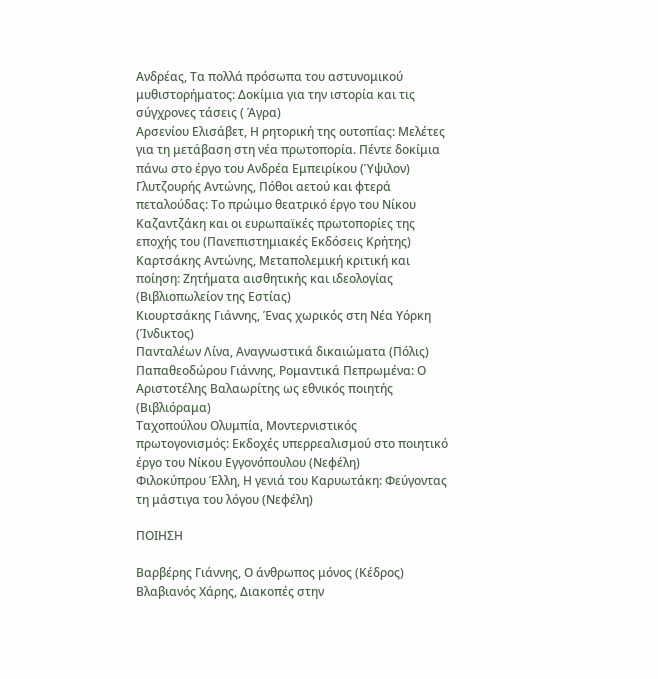Ανδρέας, Τα πολλά πρόσωπα του αστυνομικού μυθιστορήματος: Δοκίμια για την ιστορία και τις σύγχρονες τάσεις ( Άγρα)
Αρσενίου Ελισάβετ, Η ρητορική της ουτοπίας: Μελέτες για τη μετάβαση στη νέα πρωτοπορία. Πέντε δοκίμια πάνω στο έργο του Ανδρέα Εμπειρίκου (Ύψιλον)
Γλυτζουρής Αντώνης, Πόθοι αετού και φτερά πεταλούδας: Το πρώιμο θεατρικό έργο του Νίκου Καζαντζάκη και οι ευρωπαϊκές πρωτοπορίες της εποχής του (Πανεπιστημιακές Εκδόσεις Κρήτης)
Καρτσάκης Αντώνης, Μεταπολεμική κριτική και ποίηση: Ζητήματα αισθητικής και ιδεολογίας (Βιβλιοπωλείον της Εστίας)
Κιουρτσάκης Γιάννης, Ένας χωρικός στη Νέα Υόρκη (Ίνδικτος)
Πανταλέων Λίνα, Αναγνωστικά δικαιώματα (Πόλις)
Παπαθεοδώρου Γιάννης, Ρομαντικά Πεπρωμένα: Ο Αριστοτέλης Βαλαωρίτης ως εθνικός ποιητής (Βιβλιόραμα)
Ταχοπούλου Ολυμπία, Μοντερνιστικός πρωτογονισμός: Εκδοχές υπερρεαλισμού στο ποιητικό έργο του Νίκου Εγγονόπουλου (Νεφέλη)
Φιλοκύπρου Έλλη, Η γενιά του Καρυωτάκη: Φεύγοντας τη μάστιγα του λόγου (Νεφέλη)

ΠΟΙΗΣΗ

Βαρβέρης Γιάννης, Ο άνθρωπος μόνος (Κέδρος)
Βλαβιανός Χάρης, Διακοπές στην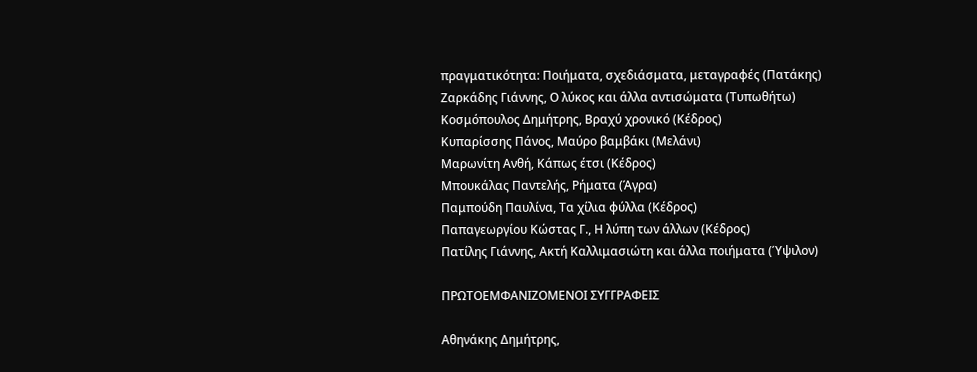πραγματικότητα: Ποιήματα, σχεδιάσματα, μεταγραφές (Πατάκης)
Ζαρκάδης Γιάννης, Ο λύκος και άλλα αντισώματα (Τυπωθήτω)
Κοσμόπουλος Δημήτρης, Βραχύ χρονικό (Κέδρος)
Κυπαρίσσης Πάνος, Μαύρο βαμβάκι (Μελάνι)
Μαρωνίτη Ανθή, Κάπως έτσι (Κέδρος)
Μπουκάλας Παντελής, Ρήματα (Άγρα)
Παμπούδη Παυλίνα, Τα χίλια φύλλα (Κέδρος)
Παπαγεωργίου Κώστας Γ., Η λύπη των άλλων (Κέδρος)
Πατίλης Γιάννης, Ακτή Καλλιμασιώτη και άλλα ποιήματα (Ύψιλον)

ΠΡΩΤΟΕΜΦΑΝΙΖΟΜΕΝΟΙ ΣΥΓΓΡΑΦΕΙΣ

Αθηνάκης Δημήτρης,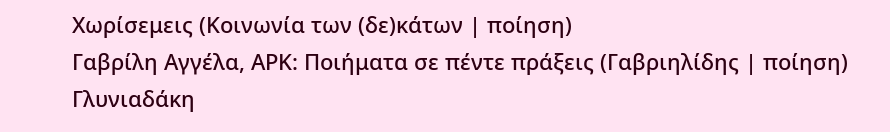Χωρίσεμεις (Κοινωνία των (δε)κάτων | ποίηση)
Γαβρίλη Αγγέλα, ΑΡΚ: Ποιήματα σε πέντε πράξεις (Γαβριηλίδης | ποίηση)
Γλυνιαδάκη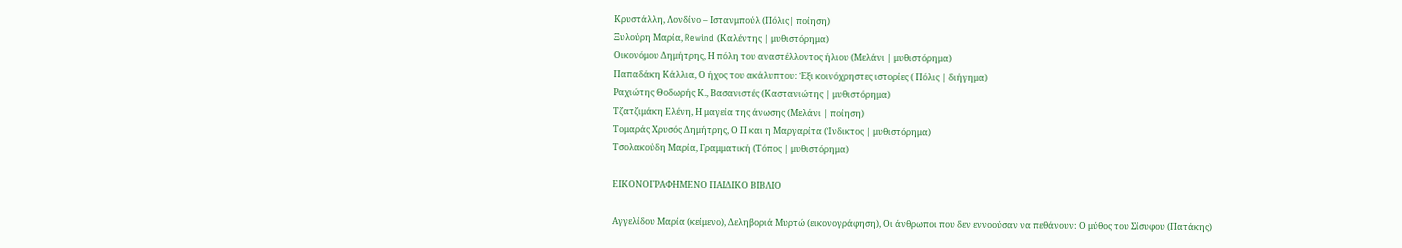Κρυστάλλη, Λονδίνο – Ιστανμπούλ (Πόλις| ποίηση)
Ξυλούρη Μαρία, Rewind (Καλέντης | μυθιστόρημα)
Οικονόμου Δημήτρης, Η πόλη του αναστέλλοντος ήλιου (Μελάνι | μυθιστόρημα)
Παπαδάκη Κάλλια, Ο ήχος του ακάλυπτου: Έξι κοινόχρηστες ιστορίες ( Πόλις | διήγημα)
Ραχιώτης Θοδωρής Κ., Βασανιστές (Καστανιώτης | μυθιστόρημα)
Τζατζιμάκη Ελένη, Η μαγεία της άνωσης (Μελάνι | ποίηση)
Τομαράς Χρυσός Δημήτρης, Ο Π και η Μαργαρίτα (Ίνδικτος | μυθιστόρημα)
Τσολακούδη Μαρία, Γραμματική (Τόπος | μυθιστόρημα)

ΕΙΚΟΝΟΓΡΑΦΗΜΕΝΟ ΠΑΙΔΙΚΟ ΒΙΒΛΙΟ

Αγγελίδου Μαρία (κείμενο), Δεληβοριά Μυρτώ (εικονογράφηση), Οι άνθρωποι που δεν εννοούσαν να πεθάνουν: Ο μύθος του Σίσυφου (Πατάκης)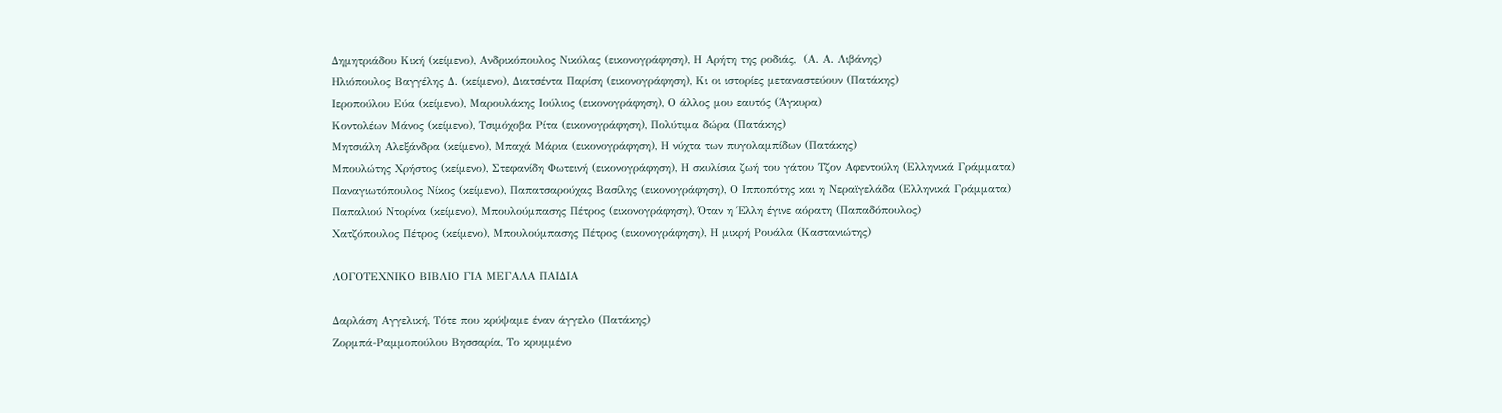Δημητριάδου Κική (κείμενο), Ανδρικόπουλος Νικόλας (εικονογράφηση), Η Αρήτη της ροδιάς,  (Α. Α. Λιβάνης)
Ηλιόπουλος Βαγγέλης Δ. (κείμενο), Διατσέντα Παρίση (εικονογράφηση), Κι οι ιστορίες μεταναστεύουν (Πατάκης)
Ιεροπούλου Εύα (κείμενο), Μαρουλάκης Ιούλιος (εικονογράφηση), Ο άλλος μου εαυτός (Άγκυρα)
Κοντολέων Μάνος (κείμενο), Τσιμόχοβα Ρίτα (εικονογράφηση), Πολύτιμα δώρα (Πατάκης)
Μητσιάλη Αλεξάνδρα (κείμενο), Μπαχά Μάρια (εικονογράφηση), Η νύχτα των πυγολαμπίδων (Πατάκης)
Μπουλώτης Χρήστος (κείμενο), Στεφανίδη Φωτεινή (εικονογράφηση), Η σκυλίσια ζωή του γάτου Τζον Αφεντούλη (Ελληνικά Γράμματα)
Παναγιωτόπουλος Νίκος (κείμενο), Παπατσαρούχας Βασίλης (εικονογράφηση), Ο Ιπποπότης και η Νεραϊγελάδα (Ελληνικά Γράμματα)
Παπαλιού Ντορίνα (κείμενο), Μπουλούμπασης Πέτρος (εικονογράφηση), Όταν η Έλλη έγινε αόρατη (Παπαδόπουλος)
Χατζόπουλος Πέτρος (κείμενο), Μπουλούμπασης Πέτρος (εικονογράφηση), Η μικρή Ρουάλα (Καστανιώτης)

ΛΟΓΟΤΕΧΝΙΚΟ ΒΙΒΛΙΟ ΓΙΑ ΜΕΓΑΛΑ ΠΑΙΔΙΑ

Δαρλάση Αγγελική, Τότε που κρύψαμε έναν άγγελο (Πατάκης)
Ζορμπά-Ραμμοπούλου Βησσαρία, Το κρυμμένο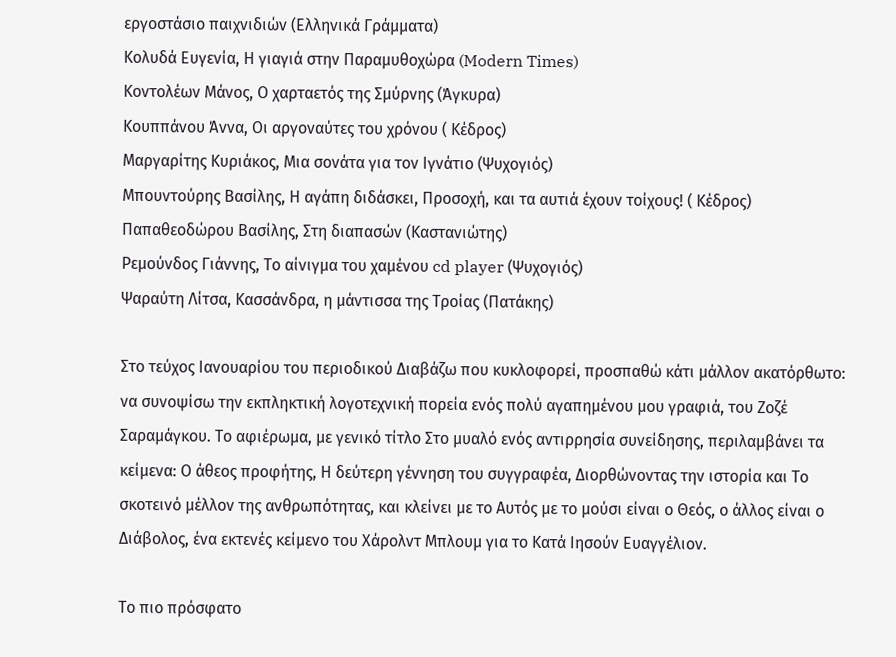εργοστάσιο παιχνιδιών (Ελληνικά Γράμματα)
Κολυδά Ευγενία, Η γιαγιά στην Παραμυθοχώρα (Modern Times)
Κοντολέων Μάνος, Ο χαρταετός της Σμύρνης (Άγκυρα)
Κουππάνου Άννα, Οι αργοναύτες του χρόνου ( Κέδρος)
Μαργαρίτης Κυριάκος, Μια σονάτα για τον Ιγνάτιο (Ψυχογιός)
Μπουντούρης Βασίλης, Η αγάπη διδάσκει, Προσοχή, και τα αυτιά έχουν τοίχους! ( Κέδρος)
Παπαθεοδώρου Βασίλης, Στη διαπασών (Καστανιώτης)
Ρεμούνδος Γιάννης, Το αίνιγμα του χαμένου cd player (Ψυχογιός)
Ψαραύτη Λίτσα, Κασσάνδρα, η μάντισσα της Τροίας (Πατάκης)

Στο τεύχος Ιανουαρίου του περιοδικού Διαβάζω που κυκλοφορεί, προσπαθώ κάτι μάλλον ακατόρθωτο: να συνοψίσω την εκπληκτική λογοτεχνική πορεία ενός πολύ αγαπημένου μου γραφιά, του Ζοζέ Σαραμάγκου. Το αφιέρωμα, με γενικό τίτλο Στο μυαλό ενός αντιρρησία συνείδησης, περιλαμβάνει τα κείμενα: Ο άθεος προφήτης, Η δεύτερη γέννηση του συγγραφέα, Διορθώνοντας την ιστορία και Το σκοτεινό μέλλον της ανθρωπότητας, και κλείνει με το Αυτός με το μούσι είναι ο Θεός, ο άλλος είναι ο Διάβολος, ένα εκτενές κείμενο του Χάρολντ Μπλουμ για το Κατά Ιησούν Ευαγγέλιον.

Το πιο πρόσφατο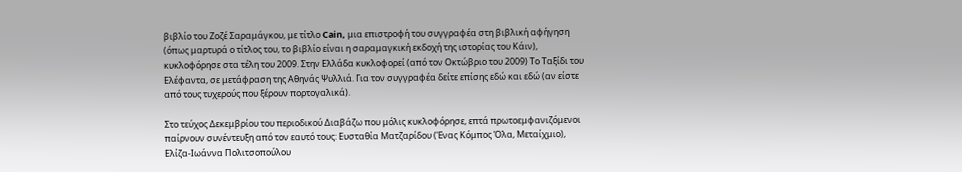βιβλίο του Ζοζέ Σαραμάγκου, με τίτλο Cain, μια επιστροφή του συγγραφέα στη βιβλική αφήγηση (όπως μαρτυρά ο τίτλος του, το βιβλίο είναι η σαραμαγκική εκδοχή της ιστορίας του Κάιν), κυκλοφόρησε στα τέλη του 2009. Στην Ελλάδα κυκλοφορεί (από τον Οκτώβριο του 2009) Το Ταξίδι του Ελέφαντα, σε μετάφραση της Αθηνάς Ψυλλιά. Για τον συγγραφέα δείτε επίσης εδώ και εδώ (αν είστε από τους τυχερούς που ξέρουν πορτογαλικά).

Στο τεύχος Δεκεμβρίου του περιοδικού Διαβάζω που μόλις κυκλοφόρησε, επτά πρωτοεμφανιζόμενοι παίρνουν συνέντευξη από τον εαυτό τους: Ευσταθία Ματζαρίδου (Ένας Κόμπος Όλα, Μεταίχμιο), Ελίζα-Ιωάννα Πολιτσοπούλου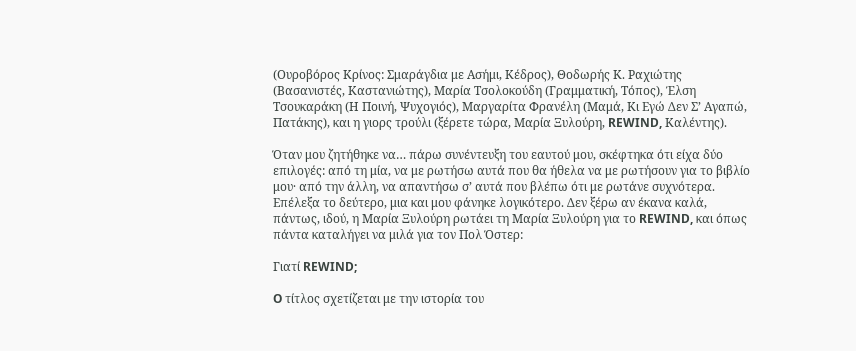(Ουροβόρος Κρίνος: Σμαράγδια με Ασήμι, Κέδρος), Θοδωρής Κ. Ραχιώτης (Βασανιστές, Καστανιώτης), Μαρία Τσολοκούδη (Γραμματική, Τόπος), Έλση Τσουκαράκη (Η Ποινή, Ψυχογιός), Μαργαρίτα Φρανέλη (Μαμά, Κι Εγώ Δεν Σ’ Αγαπώ, Πατάκης), και η γιορς τρούλι (ξέρετε τώρα, Μαρία Ξυλούρη, REWIND, Καλέντης).

Όταν μου ζητήθηκε να… πάρω συνέντευξη του εαυτού μου, σκέφτηκα ότι είχα δύο επιλογές: από τη μία, να με ρωτήσω αυτά που θα ήθελα να με ρωτήσουν για το βιβλίο μου· από την άλλη, να απαντήσω σ’ αυτά που βλέπω ότι με ρωτάνε συχνότερα. Επέλεξα το δεύτερο, μια και μου φάνηκε λογικότερο. Δεν ξέρω αν έκανα καλά, πάντως, ιδού, η Μαρία Ξυλούρη ρωτάει τη Μαρία Ξυλούρη για το REWIND, και όπως πάντα καταλήγει να μιλά για τον Πολ Όστερ:

Γιατί REWIND;

O τίτλος σχετίζεται με την ιστορία του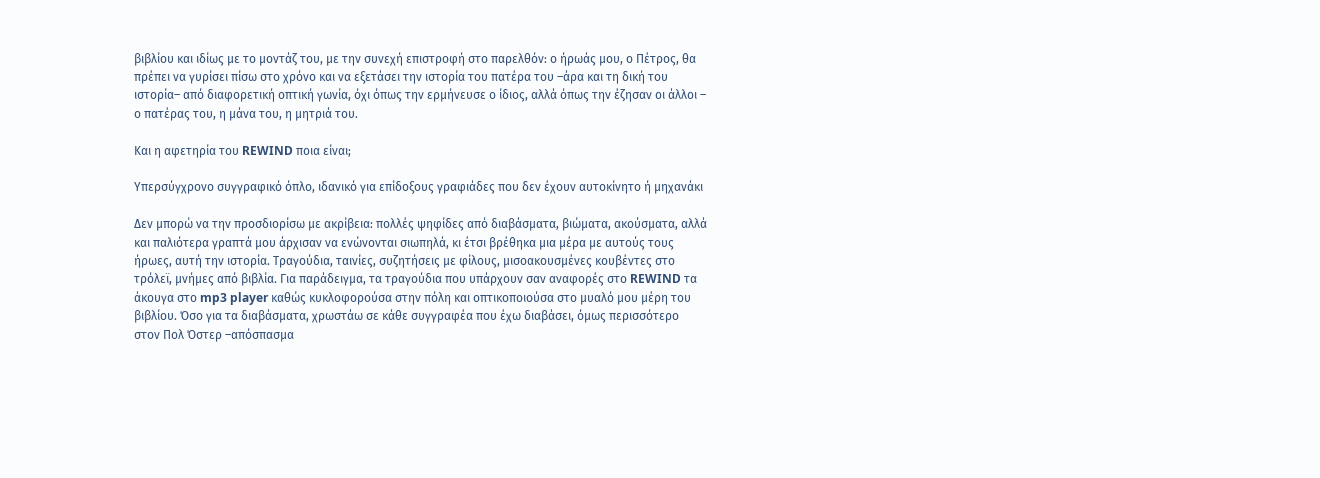βιβλίου και ιδίως με το μοντάζ του, με την συνεχή επιστροφή στο παρελθόν: ο ήρωάς μου, ο Πέτρος, θα πρέπει να γυρίσει πίσω στο χρόνο και να εξετάσει την ιστορία του πατέρα του –άρα και τη δική του ιστορία– από διαφορετική οπτική γωνία, όχι όπως την ερμήνευσε ο ίδιος, αλλά όπως την έζησαν οι άλλοι – ο πατέρας του, η μάνα του, η μητριά του.

Και η αφετηρία του REWIND ποια είναι;

Υπερσύγχρονο συγγραφικό όπλο, ιδανικό για επίδοξους γραφιάδες που δεν έχουν αυτοκίνητο ή μηχανάκι

Δεν μπορώ να την προσδιορίσω με ακρίβεια: πολλές ψηφίδες από διαβάσματα, βιώματα, ακούσματα, αλλά και παλιότερα γραπτά μου άρχισαν να ενώνονται σιωπηλά, κι έτσι βρέθηκα μια μέρα με αυτούς τους ήρωες, αυτή την ιστορία. Τραγούδια, ταινίες, συζητήσεις με φίλους, μισοακουσμένες κουβέντες στο τρόλεϊ, μνήμες από βιβλία. Για παράδειγμα, τα τραγούδια που υπάρχουν σαν αναφορές στο REWIND τα άκουγα στο mp3 player καθώς κυκλοφορούσα στην πόλη και οπτικοποιούσα στο μυαλό μου μέρη του βιβλίου. Όσο για τα διαβάσματα, χρωστάω σε κάθε συγγραφέα που έχω διαβάσει, όμως περισσότερο στον Πολ Όστερ –απόσπασμα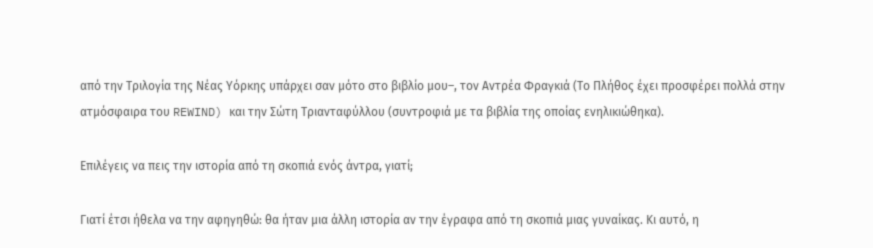από την Τριλογία της Νέας Υόρκης υπάρχει σαν μότο στο βιβλίο μου–, τον Αντρέα Φραγκιά (Το Πλήθος έχει προσφέρει πολλά στην ατμόσφαιρα του REWIND) και την Σώτη Τριανταφύλλου (συντροφιά με τα βιβλία της οποίας ενηλικιώθηκα).

Επιλέγεις να πεις την ιστορία από τη σκοπιά ενός άντρα, γιατί;

Γιατί έτσι ήθελα να την αφηγηθώ: θα ήταν μια άλλη ιστορία αν την έγραφα από τη σκοπιά μιας γυναίκας. Κι αυτό, η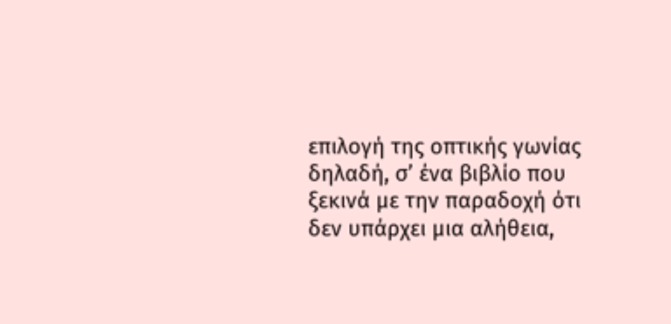επιλογή της οπτικής γωνίας δηλαδή, σ’ ένα βιβλίο που ξεκινά με την παραδοχή ότι δεν υπάρχει μια αλήθεια,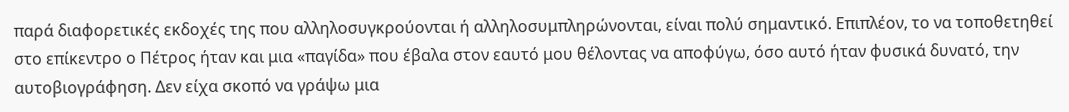παρά διαφορετικές εκδοχές της που αλληλοσυγκρούονται ή αλληλοσυμπληρώνονται, είναι πολύ σημαντικό. Επιπλέον, το να τοποθετηθεί στο επίκεντρο ο Πέτρος ήταν και μια «παγίδα» που έβαλα στον εαυτό μου θέλοντας να αποφύγω, όσο αυτό ήταν φυσικά δυνατό, την αυτοβιογράφηση. Δεν είχα σκοπό να γράψω μια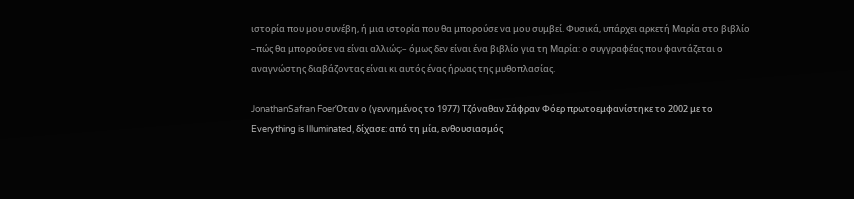ιστορία που μου συνέβη, ή μια ιστορία που θα μπορούσε να μου συμβεί. Φυσικά, υπάρχει αρκετή Μαρία στο βιβλίο –πώς θα μπορούσε να είναι αλλιώς;– όμως δεν είναι ένα βιβλίο για τη Μαρία: ο συγγραφέας που φαντάζεται ο αναγνώστης διαβάζοντας είναι κι αυτός ένας ήρωας της μυθοπλασίας.

JonathanSafran FoerΌταν ο (γεννημένος το 1977) Τζόναθαν Σάφραν Φόερ πρωτοεμφανίστηκε το 2002 με το Everything is Illuminated, δίχασε: από τη μία, ενθουσιασμός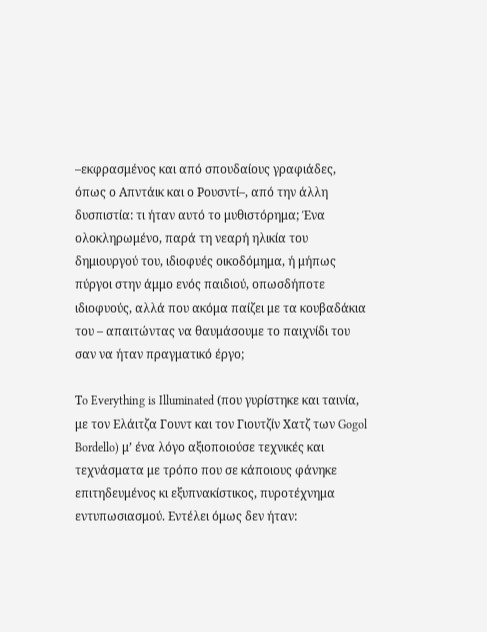–εκφρασμένος και από σπουδαίους γραφιάδες, όπως ο Απντάικ και ο Ρουσντί–, από την άλλη δυσπιστία: τι ήταν αυτό το μυθιστόρημα; Ένα ολοκληρωμένο, παρά τη νεαρή ηλικία του δημιουργού του, ιδιοφυές οικοδόμημα, ή μήπως πύργοι στην άμμο ενός παιδιού, οπωσδήποτε ιδιοφυούς, αλλά που ακόμα παίζει με τα κουβαδάκια του – απαιτώντας να θαυμάσουμε το παιχνίδι του σαν να ήταν πραγματικό έργο;

Τo Everything is Illuminated (που γυρίστηκε και ταινία, με τον Ελάιτζα Γουντ και τον Γιουτζίν Χατζ των Gogol Bordello) μ’ ένα λόγο αξιοποιούσε τεχνικές και τεχνάσματα με τρόπο που σε κάποιους φάνηκε επιτηδευμένος κι εξυπνακίστικος, πυροτέχνημα εντυπωσιασμού. Εντέλει όμως δεν ήταν: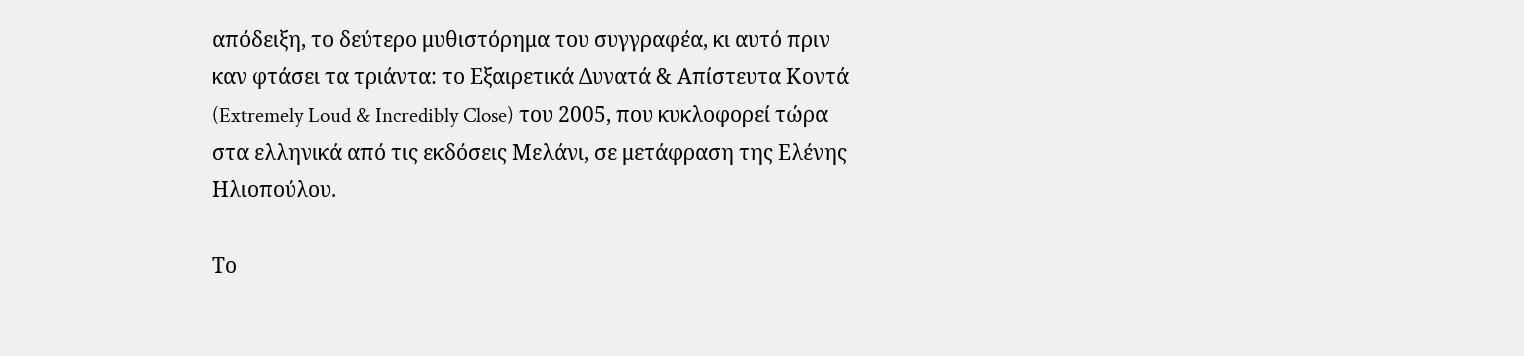απόδειξη, το δεύτερο μυθιστόρημα του συγγραφέα, κι αυτό πριν καν φτάσει τα τριάντα: το Εξαιρετικά Δυνατά & Απίστευτα Κοντά (Extremely Loud & Incredibly Close) του 2005, που κυκλοφορεί τώρα στα ελληνικά από τις εκδόσεις Μελάνι, σε μετάφραση της Ελένης Ηλιοπούλου.

Το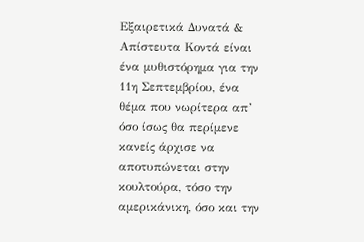Εξαιρετικά Δυνατά & Απίστευτα Κοντά είναι ένα μυθιστόρημα για την 11η Σεπτεμβρίου, ένα θέμα που νωρίτερα απ’ όσο ίσως θα περίμενε κανείς άρχισε να αποτυπώνεται στην κουλτούρα, τόσο την αμερικάνικη, όσο και την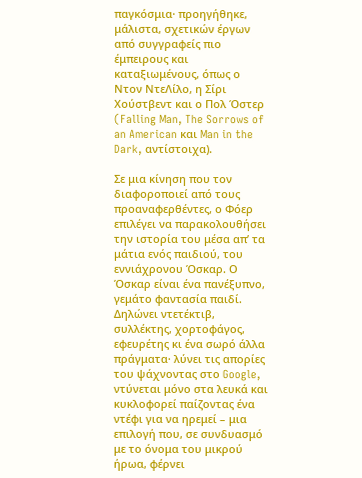παγκόσμια· προηγήθηκε, μάλιστα, σχετικών έργων από συγγραφείς πιο έμπειρους και καταξιωμένους, όπως ο Ντον ΝτεΛίλο, η Σίρι Χούστβεντ και ο Πολ Όστερ (Falling Man, The Sorrows of an American και Man in the Dark, αντίστοιχα).

Σε μια κίνηση που τον διαφοροποιεί από τους προαναφερθέντες, ο Φόερ επιλέγει να παρακολουθήσει την ιστορία του μέσα απ’ τα μάτια ενός παιδιού, του εννιάχρονου Όσκαρ. Ο Όσκαρ είναι ένα πανέξυπνο, γεμάτο φαντασία παιδί. Δηλώνει ντετέκτιβ, συλλέκτης, χορτοφάγος, εφευρέτης κι ένα σωρό άλλα πράγματα· λύνει τις απορίες του ψάχνοντας στο Google, ντύνεται μόνο στα λευκά και κυκλοφορεί παίζοντας ένα ντέφι για να ηρεμεί – μια επιλογή που, σε συνδυασμό με το όνομα του μικρού ήρωα, φέρνει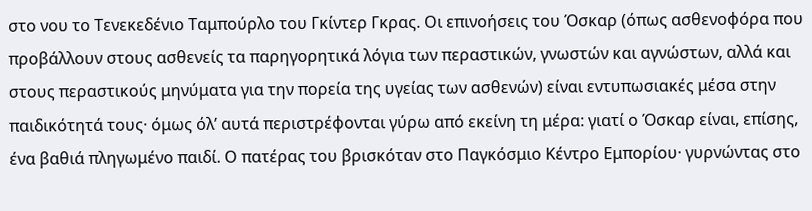στο νου το Τενεκεδένιο Ταμπούρλο του Γκίντερ Γκρας. Οι επινοήσεις του Όσκαρ (όπως ασθενοφόρα που προβάλλουν στους ασθενείς τα παρηγορητικά λόγια των περαστικών, γνωστών και αγνώστων, αλλά και στους περαστικούς μηνύματα για την πορεία της υγείας των ασθενών) είναι εντυπωσιακές μέσα στην παιδικότητά τους· όμως όλ’ αυτά περιστρέφονται γύρω από εκείνη τη μέρα: γιατί ο Όσκαρ είναι, επίσης, ένα βαθιά πληγωμένο παιδί. Ο πατέρας του βρισκόταν στο Παγκόσμιο Κέντρο Εμπορίου· γυρνώντας στο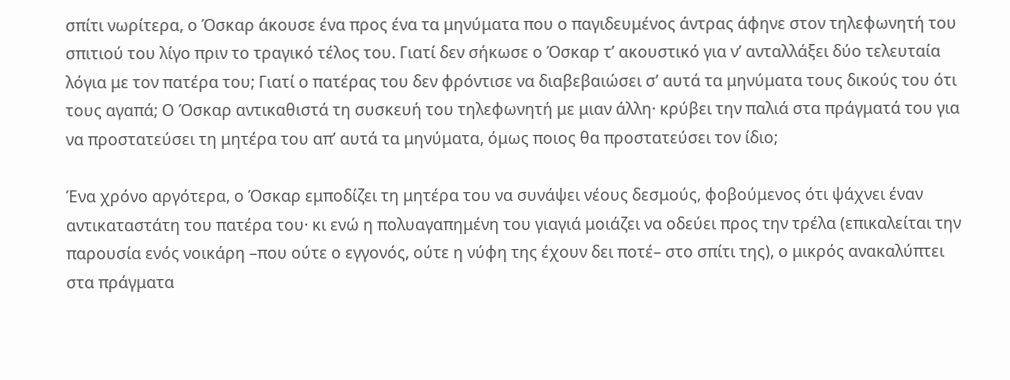σπίτι νωρίτερα, ο Όσκαρ άκουσε ένα προς ένα τα μηνύματα που ο παγιδευμένος άντρας άφηνε στον τηλεφωνητή του σπιτιού του λίγο πριν το τραγικό τέλος του. Γιατί δεν σήκωσε ο Όσκαρ τ’ ακουστικό για ν’ ανταλλάξει δύο τελευταία λόγια με τον πατέρα του; Γιατί ο πατέρας του δεν φρόντισε να διαβεβαιώσει σ’ αυτά τα μηνύματα τους δικούς του ότι τους αγαπά; Ο Όσκαρ αντικαθιστά τη συσκευή του τηλεφωνητή με μιαν άλλη· κρύβει την παλιά στα πράγματά του για να προστατεύσει τη μητέρα του απ’ αυτά τα μηνύματα, όμως ποιος θα προστατεύσει τον ίδιο;

Ένα χρόνο αργότερα, ο Όσκαρ εμποδίζει τη μητέρα του να συνάψει νέους δεσμούς, φοβούμενος ότι ψάχνει έναν αντικαταστάτη του πατέρα του· κι ενώ η πολυαγαπημένη του γιαγιά μοιάζει να οδεύει προς την τρέλα (επικαλείται την παρουσία ενός νοικάρη –που ούτε ο εγγονός, ούτε η νύφη της έχουν δει ποτέ– στο σπίτι της), ο μικρός ανακαλύπτει στα πράγματα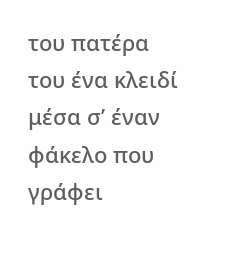του πατέρα του ένα κλειδί μέσα σ’ έναν φάκελο που γράφει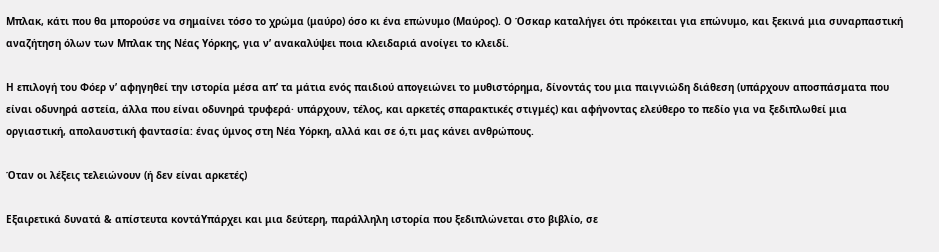Μπλακ, κάτι που θα μπορούσε να σημαίνει τόσο το χρώμα (μαύρο) όσο κι ένα επώνυμο (Μαύρος). Ο Όσκαρ καταλήγει ότι πρόκειται για επώνυμο, και ξεκινά μια συναρπαστική αναζήτηση όλων των Μπλακ της Νέας Υόρκης, για ν’ ανακαλύψει ποια κλειδαριά ανοίγει το κλειδί.

Η επιλογή του Φόερ ν’ αφηγηθεί την ιστορία μέσα απ’ τα μάτια ενός παιδιού απογειώνει το μυθιστόρημα, δίνοντάς του μια παιγνιώδη διάθεση (υπάρχουν αποσπάσματα που είναι οδυνηρά αστεία, άλλα που είναι οδυνηρά τρυφερά· υπάρχουν, τέλος, και αρκετές σπαρακτικές στιγμές) και αφήνοντας ελεύθερο το πεδίο για να ξεδιπλωθεί μια οργιαστική, απολαυστική φαντασία: ένας ύμνος στη Νέα Υόρκη, αλλά και σε ό,τι μας κάνει ανθρώπους.

Όταν οι λέξεις τελειώνουν (ή δεν είναι αρκετές)

Εξαιρετικά δυνατά & απίστευτα κοντάΥπάρχει και μια δεύτερη, παράλληλη ιστορία που ξεδιπλώνεται στο βιβλίο, σε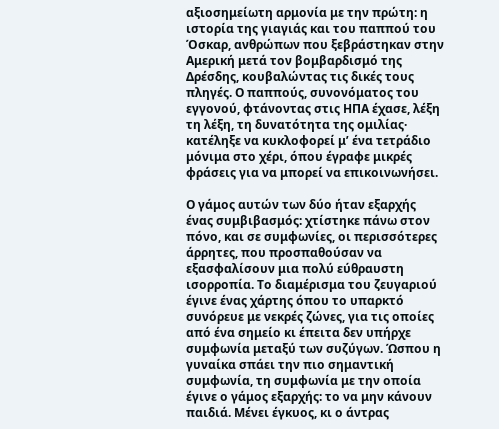αξιοσημείωτη αρμονία με την πρώτη: η ιστορία της γιαγιάς και του παππού του Όσκαρ, ανθρώπων που ξεβράστηκαν στην Αμερική μετά τον βομβαρδισμό της Δρέσδης, κουβαλώντας τις δικές τους πληγές. Ο παππούς, συνονόματος του εγγονού, φτάνοντας στις ΗΠΑ έχασε, λέξη τη λέξη, τη δυνατότητα της ομιλίας· κατέληξε να κυκλοφορεί μ’ ένα τετράδιο μόνιμα στο χέρι, όπου έγραφε μικρές φράσεις για να μπορεί να επικοινωνήσει.

Ο γάμος αυτών των δύο ήταν εξαρχής ένας συμβιβασμός: χτίστηκε πάνω στον πόνο, και σε συμφωνίες, οι περισσότερες άρρητες, που προσπαθούσαν να εξασφαλίσουν μια πολύ εύθραυστη ισορροπία. Το διαμέρισμα του ζευγαριού έγινε ένας χάρτης όπου το υπαρκτό συνόρευε με νεκρές ζώνες, για τις οποίες από ένα σημείο κι έπειτα δεν υπήρχε συμφωνία μεταξύ των συζύγων. Ώσπου η γυναίκα σπάει την πιο σημαντική συμφωνία, τη συμφωνία με την οποία έγινε ο γάμος εξαρχής: το να μην κάνουν παιδιά. Μένει έγκυος, κι ο άντρας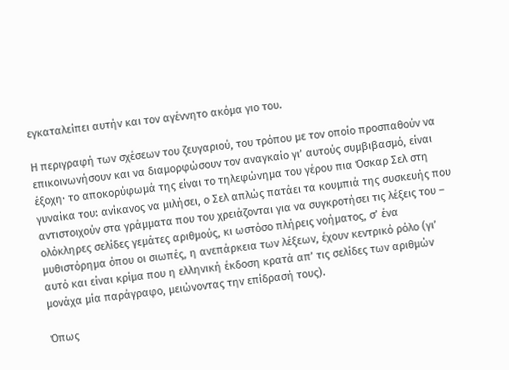εγκαταλείπει αυτήν και τον αγέννητο ακόμα γιο του.

Η περιγραφή των σχέσεων του ζευγαριού, του τρόπου με τον οποίο προσπαθούν να επικοινωνήσουν και να διαμορφώσουν τον αναγκαίο γι’ αυτούς συμβιβασμό, είναι έξοχη· το αποκορύφωμά της είναι το τηλεφώνημα του γέρου πια Όσκαρ Σελ στη γυναίκα του: ανίκανος να μιλήσει, ο Σελ απλώς πατάει τα κουμπιά της συσκευής που αντιστοιχούν στα γράμματα που του χρειάζονται για να συγκροτήσει τις λέξεις του – ολόκληρες σελίδες γεμάτες αριθμούς, κι ωστόσο πλήρεις νοήματος, σ’ ένα μυθιστόρημα όπου οι σιωπές, η ανεπάρκεια των λέξεων, έχουν κεντρικό ρόλο (γι’ αυτό και είναι κρίμα που η ελληνική έκδοση κρατά απ’ τις σελίδες των αριθμών μονάχα μία παράγραφο, μειώνοντας την επίδρασή τους).

Όπως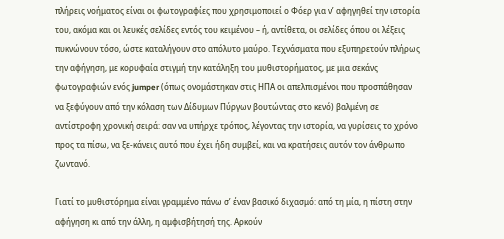πλήρεις νοήματος είναι οι φωτογραφίες που χρησιμοποιεί ο Φόερ για ν’ αφηγηθεί την ιστορία του, ακόμα και οι λευκές σελίδες εντός του κειμένου – ή, αντίθετα, οι σελίδες όπου οι λέξεις πυκνώνουν τόσο, ώστε καταλήγουν στο απόλυτο μαύρο. Τεχνάσματα που εξυπηρετούν πλήρως την αφήγηση, με κορυφαία στιγμή την κατάληξη του μυθιστορήματος, με μια σεκάνς φωτογραφιών ενός jumper (όπως ονομάστηκαν στις ΗΠΑ οι απελπισμένοι που προσπάθησαν να ξεφύγουν από την κόλαση των Δίδυμων Πύργων βουτώντας στο κενό) βαλμένη σε αντίστροφη χρονική σειρά: σαν να υπήρχε τρόπος, λέγοντας την ιστορία, να γυρίσεις το χρόνο προς τα πίσω, να ξε-κάνεις αυτό που έχει ήδη συμβεί, και να κρατήσεις αυτόν τον άνθρωπο ζωντανό.

Γιατί το μυθιστόρημα είναι γραμμένο πάνω σ’ έναν βασικό διχασμό: από τη μία, η πίστη στην αφήγηση κι από την άλλη, η αμφισβήτησή της. Αρκούν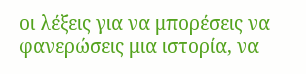οι λέξεις για να μπορέσεις να φανερώσεις μια ιστορία, να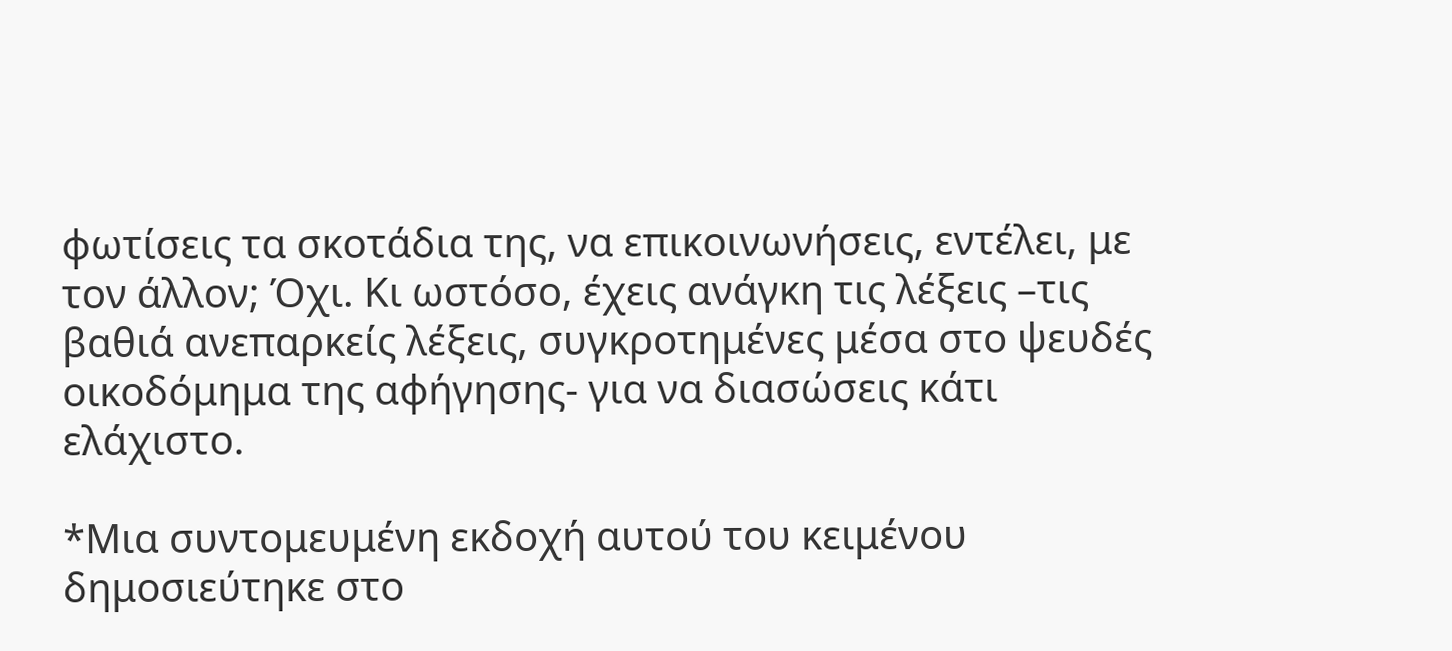φωτίσεις τα σκοτάδια της, να επικοινωνήσεις, εντέλει, με τον άλλον; Όχι. Κι ωστόσο, έχεις ανάγκη τις λέξεις –τις βαθιά ανεπαρκείς λέξεις, συγκροτημένες μέσα στο ψευδές οικοδόμημα της αφήγησης- για να διασώσεις κάτι ελάχιστο.

*Μια συντομευμένη εκδοχή αυτού του κειμένου δημοσιεύτηκε στο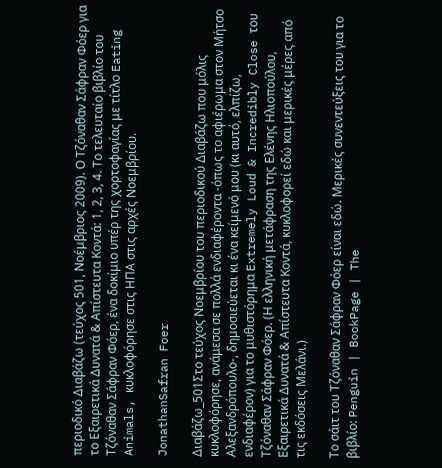περιοδικό Διαβάζω (τεύχος 501, Νοέμβριος 2009). Ο Τζόναθαν Σάφραν Φόερ για το Εξαιρετικά Δυνατά & Απίστευτα Κοντά: 1, 2, 3, 4. Το τελευταίο βιβλίο του Τζόναθαν Σάφραν Φόερ, ένα δοκίμιο υπέρ της χορτοφαγίας με τίτλο Eating Animals, κυκλοφόρησε στις ΗΠΑ στις αρχές Νοεμβρίου.

JonathanSafran Foer

Διαβάζω_501Στο τεύχος Νοεμβρίου του περιοδικού Διαβάζω που μόλις κυκλοφόρησε, ανάμεσα σε πολλά ενδιαφέροντα -όπως το αφιέρωμα στον Μήτσο Αλεξανδρόπουλο-, δημοσιεύεται κι ένα κείμενό μου (κι αυτό, ελπίζω, ενδιαφέρον) για το μυθιστόρημα Extremely Loud & Incredibly Close του Τζόναθαν Σάφραν Φόερ. (Η ελληνική μετάφραση της Ελένης Ηλιοπούλου, Εξαιρετικά Δυνατά & Απίστευτα Κοντά, κυκλοφορεί εδώ και μερικές μέρες από τις εκδόσεις Μελάνι.)

Το σάιτ του Τζόναθαν Σάφραν Φόερ είναι εδώ. Μερικές συνεντεύξεις του για το βιβλίο: Penguin | BookPage | The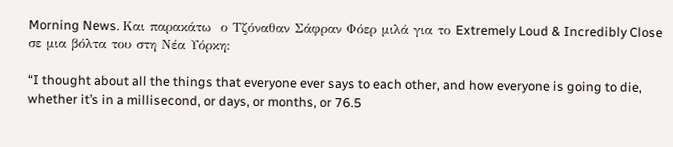Morning News. Και παρακάτω  ο Τζόναθαν Σάφραν Φόερ μιλά για το Extremely Loud & Incredibly Close σε μια βόλτα του στη Νέα Υόρκη:

“I thought about all the things that everyone ever says to each other, and how everyone is going to die, whether it’s in a millisecond, or days, or months, or 76.5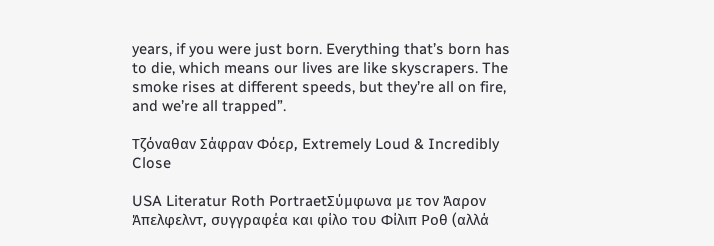years, if you were just born. Everything that’s born has to die, which means our lives are like skyscrapers. The smoke rises at different speeds, but they’re all on fire, and we’re all trapped”.

Τζόναθαν Σάφραν Φόερ, Extremely Loud & Incredibly Close

USA Literatur Roth PortraetΣύμφωνα με τον Άαρον Άπελφελντ, συγγραφέα και φίλο του Φίλιπ Ροθ (αλλά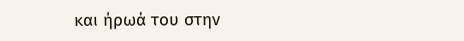και ήρωά του στην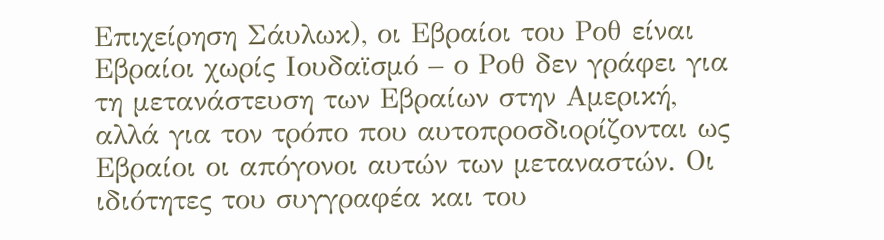Επιχείρηση Σάυλωκ), οι Εβραίοι του Ροθ είναι Εβραίοι χωρίς Ιουδαϊσμό – ο Ροθ δεν γράφει για τη μετανάστευση των Εβραίων στην Αμερική, αλλά για τον τρόπο που αυτοπροσδιορίζονται ως Εβραίοι οι απόγονοι αυτών των μεταναστών. Οι ιδιότητες του συγγραφέα και του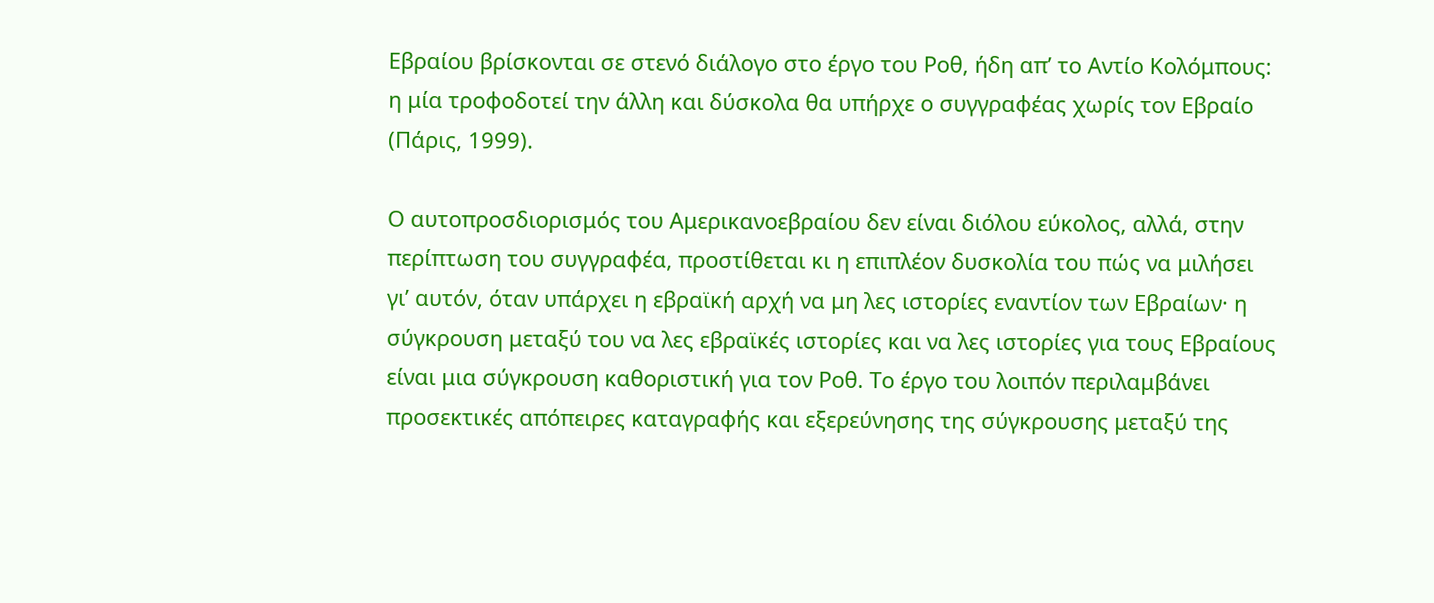Εβραίου βρίσκονται σε στενό διάλογο στο έργο του Ροθ, ήδη απ’ το Αντίο Κολόμπους: η μία τροφοδοτεί την άλλη και δύσκολα θα υπήρχε ο συγγραφέας χωρίς τον Εβραίο (Πάρις, 1999).

Ο αυτοπροσδιορισμός του Αμερικανοεβραίου δεν είναι διόλου εύκολος, αλλά, στην περίπτωση του συγγραφέα, προστίθεται κι η επιπλέον δυσκολία του πώς να μιλήσει γι’ αυτόν, όταν υπάρχει η εβραϊκή αρχή να μη λες ιστορίες εναντίον των Εβραίων· η σύγκρουση μεταξύ του να λες εβραϊκές ιστορίες και να λες ιστορίες για τους Εβραίους είναι μια σύγκρουση καθοριστική για τον Ροθ. Το έργο του λοιπόν περιλαμβάνει προσεκτικές απόπειρες καταγραφής και εξερεύνησης της σύγκρουσης μεταξύ της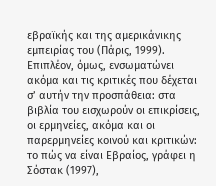εβραϊκής και της αμερικάνικης εμπειρίας του (Πάρις, 1999). Επιπλέον, όμως, ενσωματώνει ακόμα και τις κριτικές που δέχεται σ’ αυτήν την προσπάθεια: στα βιβλία του εισχωρούν οι επικρίσεις, οι ερμηνείες, ακόμα και οι παρερμηνείες κοινού και κριτικών: το πώς να είναι Εβραίος, γράφει η Σόστακ (1997),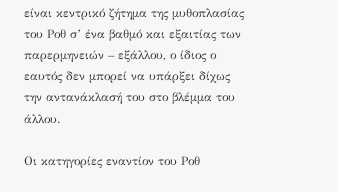είναι κεντρικό ζήτημα της μυθοπλασίας του Ροθ σ’ ένα βαθμό και εξαιτίας των παρερμηνειών – εξάλλου, ο ίδιος ο εαυτός δεν μπορεί να υπάρξει δίχως την αντανάκλασή του στο βλέμμα του άλλου.

Οι κατηγορίες εναντίον του Ροθ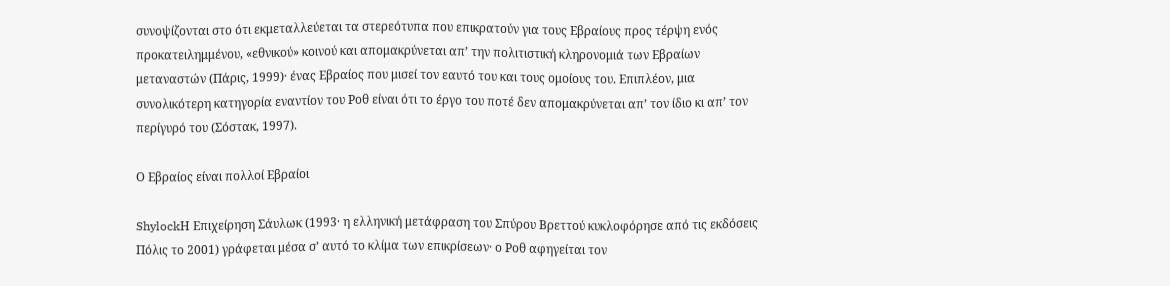συνοψίζονται στο ότι εκμεταλλεύεται τα στερεότυπα που επικρατούν για τους Εβραίους προς τέρψη ενός προκατειλημμένου, «εθνικού» κοινού και απομακρύνεται απ’ την πολιτιστική κληρονομιά των Εβραίων μεταναστών (Πάρις, 1999)· ένας Εβραίος που μισεί τον εαυτό του και τους ομοίους του. Επιπλέον, μια συνολικότερη κατηγορία εναντίον του Ροθ είναι ότι το έργο του ποτέ δεν απομακρύνεται απ’ τον ίδιο κι απ’ τον περίγυρό του (Σόστακ, 1997).

Ο Εβραίος είναι πολλοί Εβραίοι

ShylockΗ Επιχείρηση Σάυλωκ (1993· η ελληνική μετάφραση του Σπύρου Βρεττού κυκλοφόρησε από τις εκδόσεις Πόλις το 2001) γράφεται μέσα σ’ αυτό το κλίμα των επικρίσεων· ο Ροθ αφηγείται τον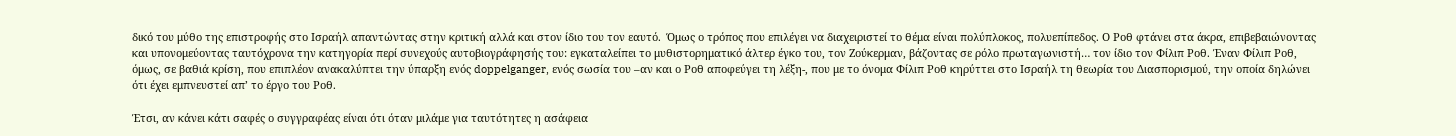δικό του μύθο της επιστροφής στο Ισραήλ απαντώντας στην κριτική αλλά και στον ίδιο του τον εαυτό.  Όμως ο τρόπος που επιλέγει να διαχειριστεί το θέμα είναι πολύπλοκος, πολυεπίπεδος. Ο Ροθ φτάνει στα άκρα, επιβεβαιώνοντας και υπονομεύοντας ταυτόχρονα την κατηγορία περί συνεχούς αυτοβιογράφησής του: εγκαταλείπει το μυθιστορηματικό άλτερ έγκο του, τον Ζούκερμαν, βάζοντας σε ρόλο πρωταγωνιστή… τον ίδιο τον Φίλιπ Ροθ. Έναν Φίλιπ Ροθ, όμως, σε βαθιά κρίση, που επιπλέον ανακαλύπτει την ύπαρξη ενός doppelganger, ενός σωσία του –αν και ο Ροθ αποφεύγει τη λέξη-, που με το όνομα Φίλιπ Ροθ κηρύττει στο Ισραήλ τη θεωρία του Διασπορισμού, την οποία δηλώνει ότι έχει εμπνευστεί απ’ το έργο του Ροθ.

Έτσι, αν κάνει κάτι σαφές ο συγγραφέας είναι ότι όταν μιλάμε για ταυτότητες η ασάφεια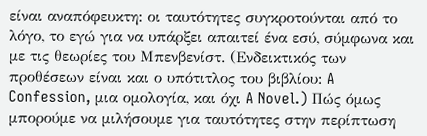είναι αναπόφευκτη: οι ταυτότητες συγκροτούνται από το λόγο, το εγώ για να υπάρξει απαιτεί ένα εσύ, σύμφωνα και με τις θεωρίες του Μπενβενίστ. (Ενδεικτικός των προθέσεων είναι και ο υπότιτλος του βιβλίου: A Confession, μια ομολογία, και όχι A Novel.) Πώς όμως μπορούμε να μιλήσουμε για ταυτότητες στην περίπτωση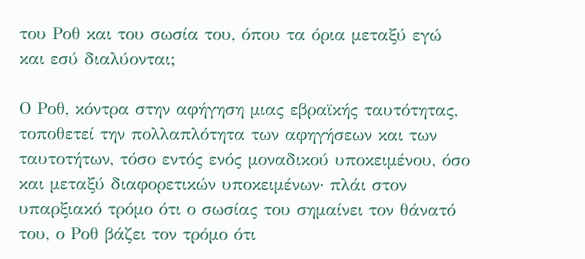του Ροθ και του σωσία του, όπου τα όρια μεταξύ εγώ και εσύ διαλύονται;

Ο Ροθ, κόντρα στην αφήγηση μιας εβραϊκής ταυτότητας, τοποθετεί την πολλαπλότητα των αφηγήσεων και των ταυτοτήτων, τόσο εντός ενός μοναδικού υποκειμένου, όσο και μεταξύ διαφορετικών υποκειμένων· πλάι στον υπαρξιακό τρόμο ότι ο σωσίας του σημαίνει τον θάνατό του, ο Ροθ βάζει τον τρόμο ότι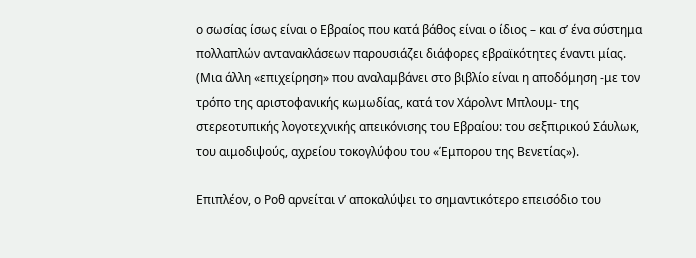ο σωσίας ίσως είναι ο Εβραίος που κατά βάθος είναι ο ίδιος – και σ’ ένα σύστημα πολλαπλών αντανακλάσεων παρουσιάζει διάφορες εβραϊκότητες έναντι μίας. (Μια άλλη «επιχείρηση» που αναλαμβάνει στο βιβλίο είναι η αποδόμηση -με τον τρόπο της αριστοφανικής κωμωδίας, κατά τον Χάρολντ Μπλουμ- της στερεοτυπικής λογοτεχνικής απεικόνισης του Εβραίου: του σεξπιρικού Σάυλωκ, του αιμοδιψούς, αχρείου τοκογλύφου του «Έμπορου της Βενετίας»).

Επιπλέον, ο Ροθ αρνείται ν’ αποκαλύψει το σημαντικότερο επεισόδιο του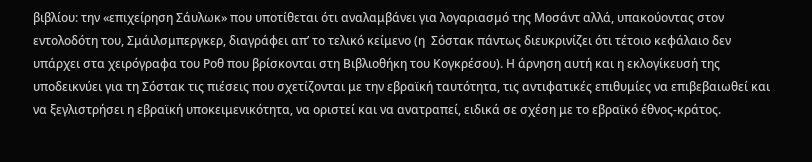βιβλίου: την «επιχείρηση Σάυλωκ» που υποτίθεται ότι αναλαμβάνει για λογαριασμό της Μοσάντ αλλά, υπακούοντας στον εντολοδότη του, Σμάιλσμπεργκερ, διαγράφει απ’ το τελικό κείμενο (η  Σόστακ πάντως διευκρινίζει ότι τέτοιο κεφάλαιο δεν υπάρχει στα χειρόγραφα του Ροθ που βρίσκονται στη Βιβλιοθήκη του Κογκρέσου). Η άρνηση αυτή και η εκλογίκευσή της υποδεικνύει για τη Σόστακ τις πιέσεις που σχετίζονται με την εβραϊκή ταυτότητα, τις αντιφατικές επιθυμίες να επιβεβαιωθεί και να ξεγλιστρήσει η εβραϊκή υποκειμενικότητα, να οριστεί και να ανατραπεί, ειδικά σε σχέση με το εβραϊκό έθνος-κράτος.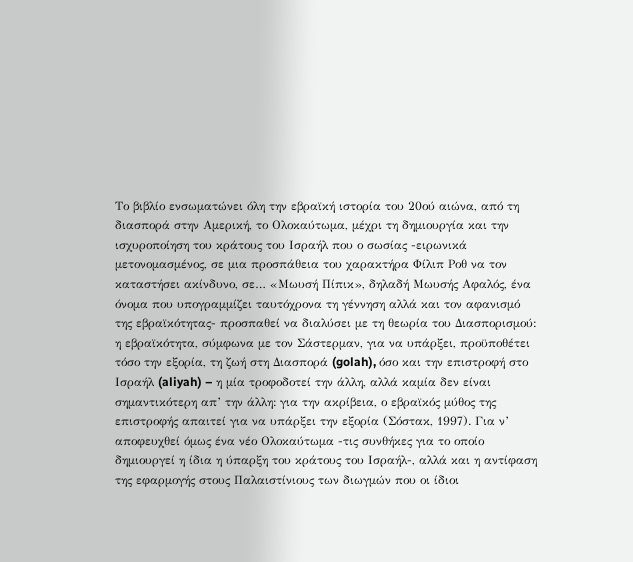Το βιβλίο ενσωματώνει όλη την εβραϊκή ιστορία του 20ού αιώνα, από τη διασπορά στην Αμερική, το Ολοκαύτωμα, μέχρι τη δημιουργία και την ισχυροποίηση του κράτους του Ισραήλ που ο σωσίας -ειρωνικά μετονομασμένος, σε μια προσπάθεια του χαρακτήρα Φίλιπ Ροθ να τον καταστήσει ακίνδυνο, σε… «Μωυσή Πίπικ», δηλαδή Μωυσής Αφαλός, ένα όνομα που υπογραμμίζει ταυτόχρονα τη γέννηση αλλά και τον αφανισμό της εβραϊκότητας- προσπαθεί να διαλύσει με τη θεωρία του Διασπορισμού: η εβραϊκότητα, σύμφωνα με τον Σάστερμαν, για να υπάρξει, προϋποθέτει τόσο την εξορία, τη ζωή στη Διασπορά (golah), όσο και την επιστροφή στο Ισραήλ (aliyah) – η μία τροφοδοτεί την άλλη, αλλά καμία δεν είναι σημαντικότερη απ’ την άλλη: για την ακρίβεια, ο εβραϊκός μύθος της επιστροφής απαιτεί για να υπάρξει την εξορία (Σόστακ, 1997). Για ν’ αποφευχθεί όμως ένα νέο Ολοκαύτωμα -τις συνθήκες για το οποίο δημιουργεί η ίδια η ύπαρξη του κράτους του Ισραήλ-, αλλά και η αντίφαση της εφαρμογής στους Παλαιστίνιους των διωγμών που οι ίδιοι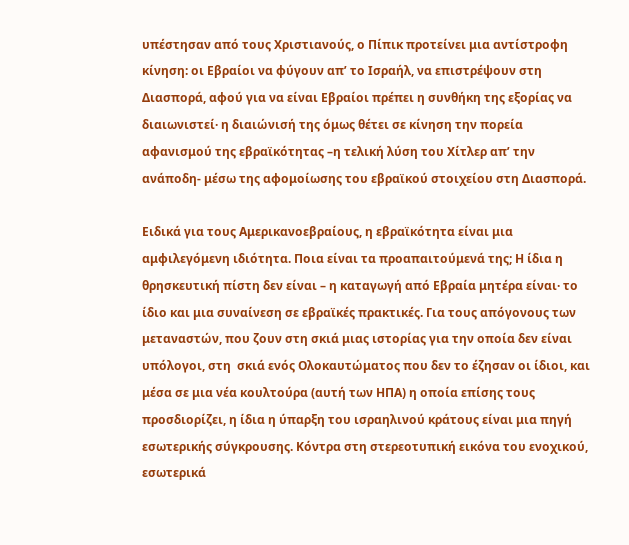υπέστησαν από τους Χριστιανούς, ο Πίπικ προτείνει μια αντίστροφη κίνηση: οι Εβραίοι να φύγουν απ’ το Ισραήλ, να επιστρέψουν στη Διασπορά, αφού για να είναι Εβραίοι πρέπει η συνθήκη της εξορίας να διαιωνιστεί· η διαιώνισή της όμως θέτει σε κίνηση την πορεία αφανισμού της εβραϊκότητας –η τελική λύση του Χίτλερ απ’ την ανάποδη- μέσω της αφομοίωσης του εβραϊκού στοιχείου στη Διασπορά.

Ειδικά για τους Αμερικανοεβραίους, η εβραϊκότητα είναι μια αμφιλεγόμενη ιδιότητα. Ποια είναι τα προαπαιτούμενά της; Η ίδια η θρησκευτική πίστη δεν είναι – η καταγωγή από Εβραία μητέρα είναι· το ίδιο και μια συναίνεση σε εβραϊκές πρακτικές. Για τους απόγονους των μεταναστών, που ζουν στη σκιά μιας ιστορίας για την οποία δεν είναι υπόλογοι, στη  σκιά ενός Ολοκαυτώματος που δεν το έζησαν οι ίδιοι, και μέσα σε μια νέα κουλτούρα (αυτή των ΗΠΑ) η οποία επίσης τους προσδιορίζει, η ίδια η ύπαρξη του ισραηλινού κράτους είναι μια πηγή εσωτερικής σύγκρουσης. Κόντρα στη στερεοτυπική εικόνα του ενοχικού, εσωτερικά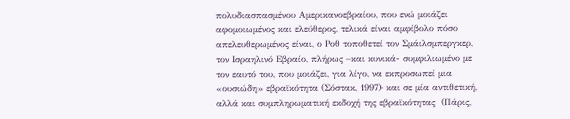πολυδιασπασμένου Αμερικανοεβραίου, που ενώ μοιάζει αφομοιωμένος και ελεύθερος, τελικά είναι αμφίβολο πόσο απελευθερωμένος είναι, ο Ροθ τοποθετεί τον Σμάιλσμπεργκερ, τον Ισραηλινό Εβραίο, πλήρως –και κυνικά- συμφιλιωμένο με τον εαυτό του, που μοιάζει, για λίγο, να εκπροσωπεί μια «ουσιώδη» εβραϊκότητα (Σόστακ, 1997)· και σε μία αντιθετική, αλλά και συμπληρωματική εκδοχή της εβραϊκότητας  (Πάρις,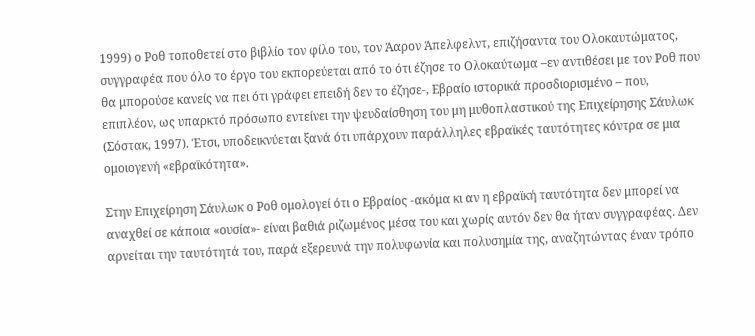1999) ο Ροθ τοποθετεί στο βιβλίο τον φίλο του, τον Άαρον Άπελφελντ, επιζήσαντα του Ολοκαυτώματος, συγγραφέα που όλο το έργο του εκπορεύεται από το ότι έζησε το Ολοκαύτωμα –εν αντιθέσει με τον Ροθ που θα μπορούσε κανείς να πει ότι γράφει επειδή δεν το έζησε-, Εβραίο ιστορικά προσδιορισμένο – που, επιπλέον, ως υπαρκτό πρόσωπο εντείνει την ψευδαίσθηση του μη μυθοπλαστικού της Επιχείρησης Σάυλωκ (Σόστακ, 1997). Έτσι, υποδεικνύεται ξανά ότι υπάρχουν παράλληλες εβραϊκές ταυτότητες κόντρα σε μια ομοιογενή «εβραϊκότητα».

Στην Επιχείρηση Σάυλωκ ο Ροθ ομολογεί ότι ο Εβραίος -ακόμα κι αν η εβραϊκή ταυτότητα δεν μπορεί να αναχθεί σε κάποια «ουσία»- είναι βαθιά ριζωμένος μέσα του και χωρίς αυτόν δεν θα ήταν συγγραφέας. Δεν αρνείται την ταυτότητά του, παρά εξερευνά την πολυφωνία και πολυσημία της, αναζητώντας έναν τρόπο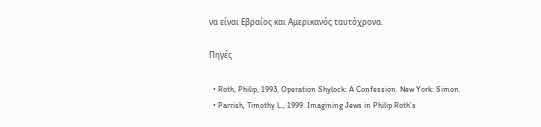να είναι Εβραίος και Αμερικανός ταυτόχρονα.

Πηγές

  • Roth, Philip, 1993. Operation Shylock: A Confession. New York: Simon.
  • Parrish, Timothy L., 1999. Imagining Jews in Philip Roth’s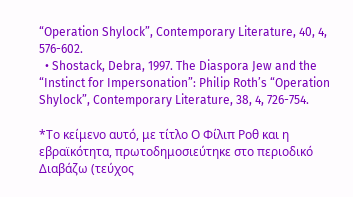“Operation Shylock”, Contemporary Literature, 40, 4, 576-602.
  • Shostack, Debra, 1997. The Diaspora Jew and the “Instinct for Impersonation”: Philip Roth’s “Operation Shylock”, Contemporary Literature, 38, 4, 726-754.

*Το κείμενο αυτό, με τίτλο Ο Φίλιπ Ροθ και η εβραϊκότητα, πρωτοδημοσιεύτηκε στο περιοδικό Διαβάζω (τεύχος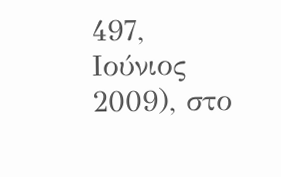497, Ιούνιος 2009), στο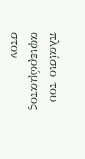πλαίσιο του αφιερώματος στον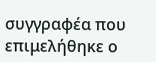συγγραφέα που επιμελήθηκε ο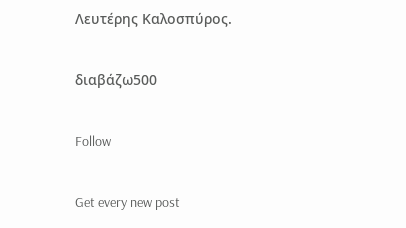Λευτέρης Καλοσπύρος.

διαβάζω500

Follow

Get every new post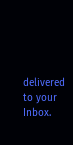delivered to your Inbox.